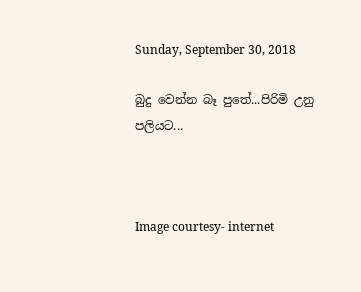Sunday, September 30, 2018

බුදු වෙන්න බෑ පුතේ...පිරිමි උනු පලියට...



Image courtesy- internet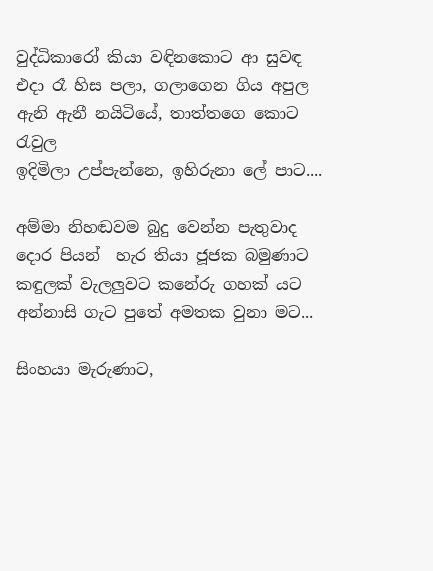වුද්ධිකාරෝ කියා වඳිනකොට ආ සුවඳ
එදා රෑ හිස පලා, ගලාගෙන ගිය අපුල
ඇනි ඇනී නයිටියේ, තාත්තගෙ කොට රැවුල
ඉදිමිලා උප්පැන්නෙ, ඉහිරුනා ලේ පාට....

අම්මා නිහඬවම බුදු වෙන්න පැතුවාද
දොර පියන්  හැර තියා ජූජක බමුණාට
කඳුලක් වැලලුවට කනේරු ගහක් යට
අන්නාසි ගැට පුතේ අමතක වුනා මට...

සිංහයා මැරුණාට,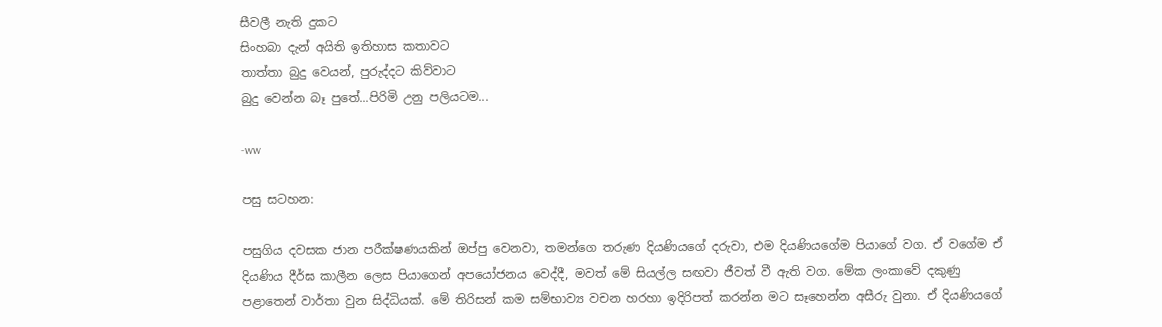සීවලී නැති දුකට
සිංහබා දැන් අයිති ඉතිහාස කතාවට
තාත්තා බුදු වෙයන්, පුරුද්දට කිව්වාට
බුදු වෙන්න බෑ පුතේ...පිරිමි උනු පලියටම...

-ww

පසු සටහන:

පසුගිය දවසක ජාන පරීක්ෂණයකින් ඔප්පු වෙනවා, තමන්ගෙ තරුණ දියණියගේ දරුවා, එම දියණියගේම පියාගේ වග. ඒ වගේම ඒ දියණිය දීර්ඝ කාලීන ලෙස පියාගෙන් අපයෝජනය වෙද්දී, මවත් මේ සියල්ල සඟවා ජීවත් වී ඇති වග. මේක ලංකාවේ දකුණු පළාතෙන් වාර්තා වුන සිද්ධියක්. මේ තිරිසන් කම සම්භාව්‍ය වචන හරහා ඉදිරිපත් කරන්න මට සෑහෙන්න අසීරු වුනා. ඒ දියණියගේ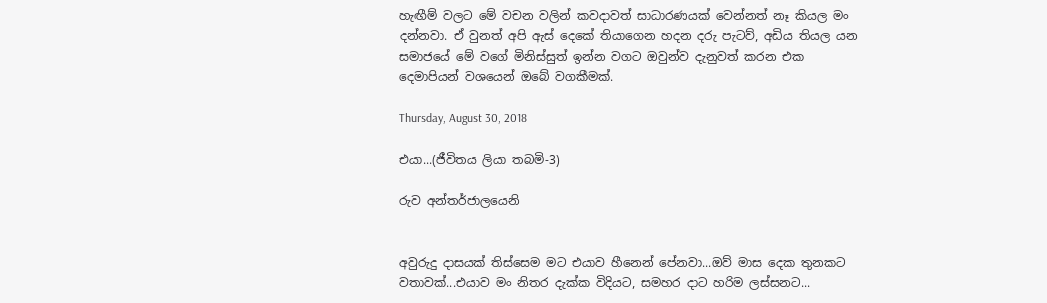හැඟීම් වලට මේ වචන වලින් කවදාවත් සාධාරණයක් වෙන්නත් නෑ කියල මං දන්නවා. ඒ වුනත් අපි ඇස් දෙකේ තියාගෙන හදන දරු පැටව්, අඩිය තියල යන සමාජයේ මේ වගේ මිනිස්සුත් ඉන්න වගට ඔවුන්ව දැනුවත් කරන එක දෙමාපියන් වශයෙන් ඔබේ වගකීමක්.

Thursday, August 30, 2018

එයා...(ජීවිතය ලියා තබමි-3)

රුව අන්තර්ජාලයෙනි


අවුරුදු දාසයක් තිස්සෙම මට එයාව හීනෙන් පේනවා...ඔව් මාස දෙක තුනකට වතාවක්...එයාව මං නිතර දැක්ක විදියට, සමහර දාට හරිම ලස්සනට...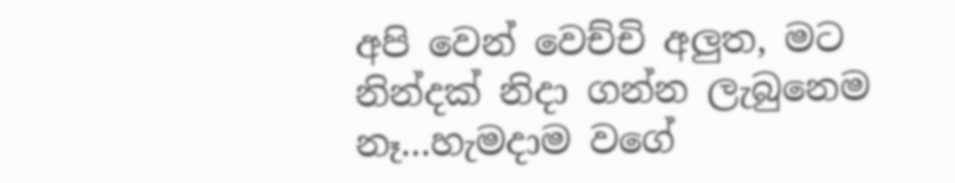අපි වෙන් වෙච්චි අලුත, මට නින්දක් නිදා ගන්න ලැබුනෙම නෑ...හැමදාම වගේ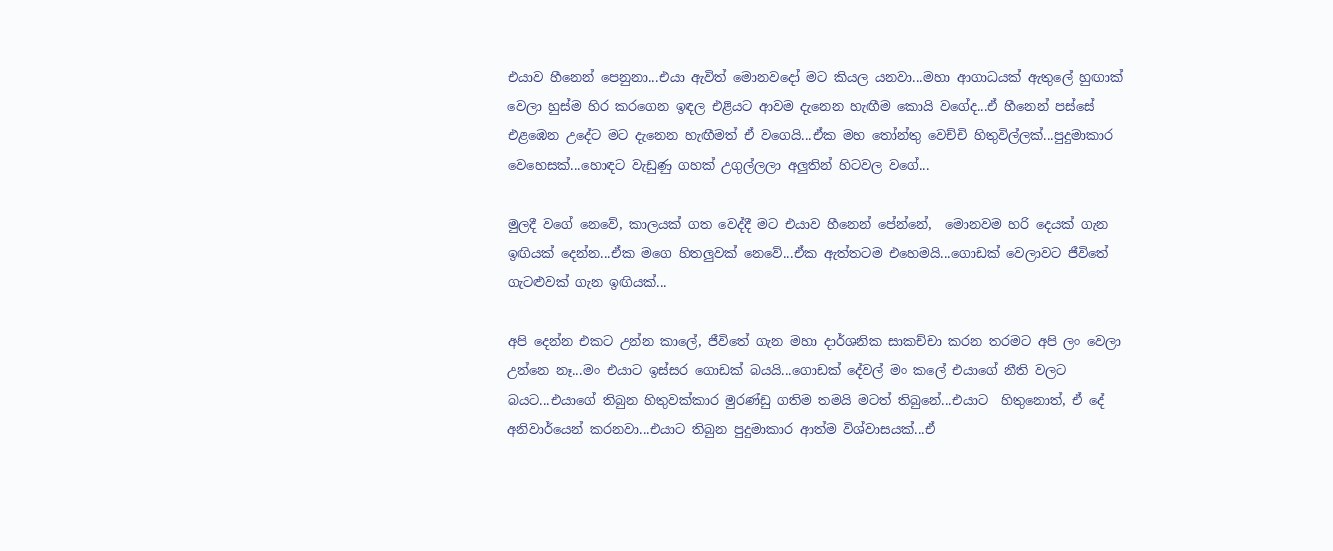එයාව හීනෙන් පෙනුනා...එයා ඇවිත් මොනවදෝ මට කියල යනවා...මහා ආගාධයක් ඇතුලේ හුඟාක් වෙලා හුස්ම හිර කරගෙන ඉඳල එළියට ආවම දැනෙන හැඟීම කොයි වගේද...ඒ හීනෙන් පස්සේ එළඹෙන උදේට මට දැනෙන හැඟීමත් ඒ වගෙයි...ඒක මහ තෝන්තු වෙච්චි හිතුවිල්ලක්...පුදුමාකාර වෙහෙසක්...හොඳට වැඩුණු ගහක් උගුල්ලලා අලුතින් හිටවල වගේ...

මුලදී වගේ නෙවේ, කාලයක් ගත වෙද්දී මට එයාව හීනෙන් පේන්නේ,  මොනවම හරි දෙයක් ගැන ඉඟියක් දෙන්න...ඒක මගෙ හිතලුවක් නෙවේ...ඒක ඇත්තටම එහෙමයි...ගොඩක් වෙලාවට ජීවිතේ ගැටළුවක් ගැන ඉඟියක්...

අපි දෙන්න එකට උන්න කාලේ, ජීවිතේ ගැන මහා දාර්ශනික සාකච්චා කරන තරමට අපි ලං වෙලා උන්නෙ නෑ...මං එයාට ඉස්සර ගොඩක් බයයි...ගොඩක් දේවල් මං කලේ එයාගේ නීති වලට බයට...එයාගේ තිබුන හිතුවක්කාර මුරණ්ඩු ගතිම තමයි මටත් තිබුනේ...එයාට  හිතුනොත්, ඒ දේ අනිවාර්යෙන් කරනවා...එයාට තිබුන පුදුමාකාර ආත්ම විශ්වාසයක්...ඒ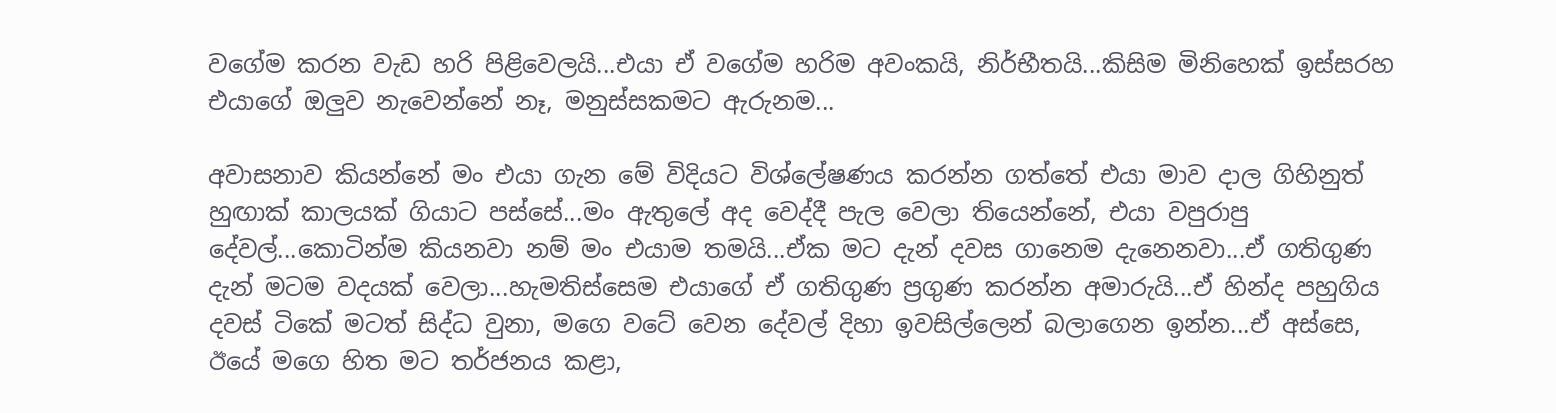වගේම කරන වැඩ හරි පිළිවෙලයි...එයා ඒ වගේම හරිම අවංකයි, නිර්භීතයි...කිසිම මිනිහෙක් ඉස්සරහ එයාගේ ඔලුව නැවෙන්නේ නෑ, මනුස්සකමට ඇරුනම...

අවාසනාව කියන්නේ මං එයා ගැන මේ විදියට විශ්ලේෂණය කරන්න ගත්තේ එයා මාව දාල ගිහිනුත් හුඟාක් කාලයක් ගියාට පස්සේ...මං ඇතුලේ අද වෙද්දී පැල වෙලා තියෙන්නේ, එයා වපුරාපු දේවල්...කොටින්ම කියනවා නම් මං එයාම තමයි...ඒක මට දැන් දවස ගානෙම දැනෙනවා...ඒ ගතිගුණ දැන් මටම වදයක් වෙලා...හැමතිස්සෙම එයාගේ ඒ ගතිගුණ ප්‍රගුණ කරන්න අමාරුයි...ඒ හින්ද පහුගිය දවස් ටිකේ මටත් සිද්ධ වුනා, මගෙ වටේ වෙන දේවල් දිහා ඉවසිල්ලෙන් බලාගෙන ඉන්න...ඒ අස්සෙ, ඊයේ මගෙ හිත මට තර්ජනය කළා,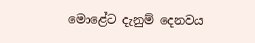මොළේට දැනුම් දෙනවය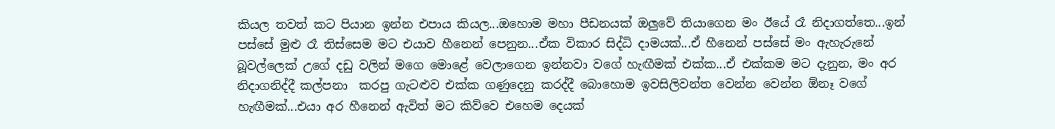කියල තවත් කට පියාන ඉන්න එපාය කියල...ඔහොම මහා පීඩනයක් ඔලුවේ තියාගෙන මං ඊයේ රෑ නිදාගත්තෙ...ඉන් පස්සේ මුළු රෑ තිස්සෙම මට එයාව හීනෙන් පෙනුන...ඒක විකාර සිද්ධි දාමයක්...ඒ හීනෙන් පස්සේ මං ඇහැරුනේ බූවල්ලෙක් උගේ දඩු වලින් මගෙ මොළේ වෙලාගෙන ඉන්නවා වගේ හැඟීමක් එක්ක...ඒ එක්කම මට දැනුන, මං අර නිදාගනිද්දී කල්පනා  කරපු ගැටළුව එක්ක ගණුදෙනු කරද්දී බොහොම ඉවසිලිවන්ත වෙන්න වෙන්න ඕනෑ වගේ හැඟීමක්...එයා අර හීනෙන් ඇවිත් මට කිව්වෙ එහෙම දෙයක්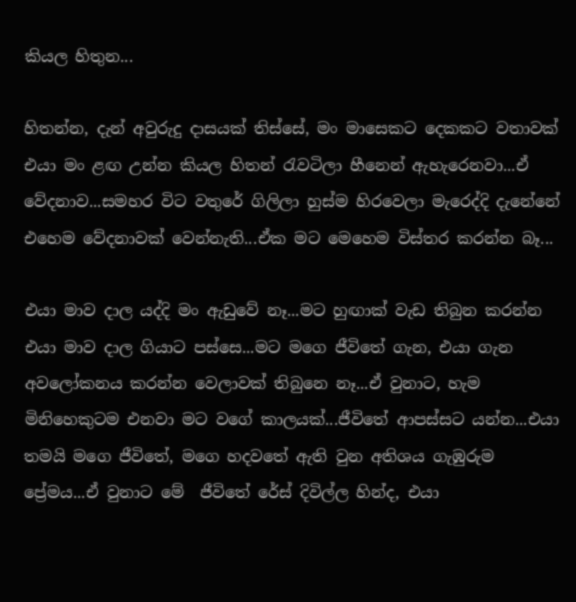කියල හිතුන...

හිතන්න, දැන් අවුරුදු දාසයක් තිස්සේ, මං මාසෙකට දෙකකට වතාවක් එයා මං ළඟ උන්න කියල හිතන් රැවටිලා හීනෙන් ඇහැරෙනවා...ඒ වේදනාව...සමහර විට වතුරේ ගිලිලා හුස්ම හිරවෙලා මැරෙද්දි දැනේනේ එහෙම වේදනාවක් වෙන්නැති...ඒක මට මෙහෙම විස්තර කරන්න බෑ...

එයා මාව දාල යද්දි මං ඇඩුවේ නෑ...මට හුඟාක් වැඩ තිබුන කරන්න එයා මාව දාල ගියාට පස්සෙ...මට මගෙ ජීවිතේ ගැන, එයා ගැන අවලෝකනය කරන්න වෙලාවක් තිබුනෙ නෑ...ඒ වුනාට, හැම මිනිහෙකුටම එනවා මට වගේ කාලයක්...ජීවිතේ ආපස්සට යන්න...එයා තමයි මගෙ ජීවිතේ, මගෙ හදවතේ ඇති වුන අතිශය ගැඹුරුම ප්‍රේමය...ඒ වුනාට මේ  ජීවිතේ රේස් දිවිල්ල හින්ද, එයා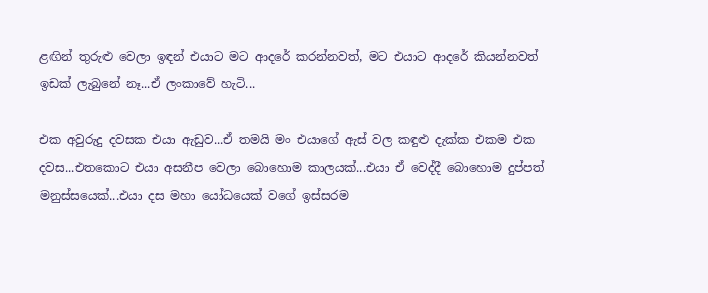ළඟින් තුරුළු වෙලා ඉඳන් එයාට මට ආදරේ කරන්නවත්, මට එයාට ආදරේ කියන්නවත් ඉඩක් ලැබුනේ නෑ...ඒ ලංකාවේ හැටි...

එක අවුරුදු දවසක එයා ඇඩුව...ඒ තමයි මං එයාගේ ඇස් වල කඳුළු දැක්ක එකම එක දවස...එතකොට එයා අසනීප වෙලා බොහොම කාලයක්...එයා ඒ වෙද්දී බොහොම දුප්පත් මනුස්සයෙක්...එයා දස මහා යෝධයෙක් වගේ ඉස්සරම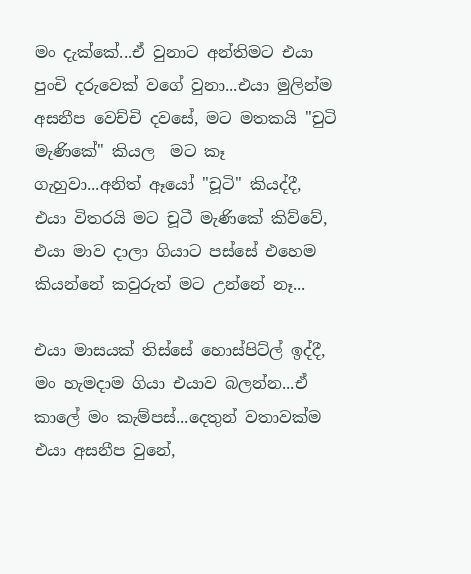මං දැක්කේ...ඒ වුනාට අන්තිමට එයා පුංචි දරුවෙක් වගේ වුනා...එයා මුලින්ම අසනීප වෙච්චි දවසේ, මට මතකයි "චුටි මැණිකේ" කියල  මට කෑ ගැහුවා...අනිත් ඈයෝ "චූටි" කියද්දී, එයා විතරයි මට චූටී මැණිකේ කිව්වේ, එයා මාව දාලා ගියාට පස්සේ එහෙම කියන්නේ කවුරුත් මට උන්නේ නෑ...

එයා මාසයක් තිස්සේ හොස්පිට්ල් ඉද්දී, මං හැමදාම ගියා එයාව බලන්න...ඒ කාලේ මං කැම්පස්...දෙතුන් වතාවක්ම එයා අසනීප වුනේ,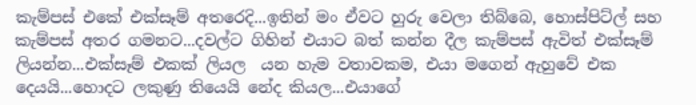කැම්පස් එකේ එක්සෑම් අතරෙදි...ඉතින් මං ඒවට හුරු වෙලා තිබ්බෙ, හොස්පිට්ල් සහ කැම්පස් අතර ගමනට...දවල්ට ගිහින් එයාට බත් කන්න දීල කැම්පස් ඇවිත් එක්සෑම් ලියන්න...එක්සෑම් එකක් ලියල  යන හැම වතාවකම, එයා මගෙන් ඇහුවේ එක දෙයයි...හොදට ලකුණු තියෙයි නේද කියල...එයාගේ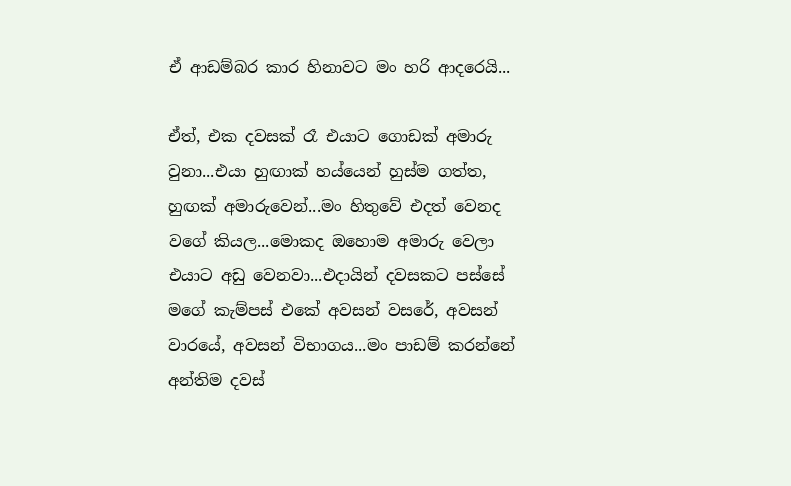ඒ ආඩම්බර කාර හිනාවට මං හරි ආදරෙයි...

ඒත්, එක දවසක් රෑ එයාට ගොඩක් අමාරු වුනා...එයා හුඟාක් හය්යෙන් හුස්ම ගත්ත, හුඟක් අමාරුවෙන්...මං හිතුවේ එදත් වෙනද වගේ කියල...මොකද ඔහොම අමාරු වෙලා එයාට අඩු වෙනවා...එදායින් දවසකට පස්සේ මගේ කැම්පස් එකේ අවසන් වසරේ, අවසන් වාරයේ, අවසන් විභාගය...මං පාඩම් කරන්නේ අන්තිම දවස්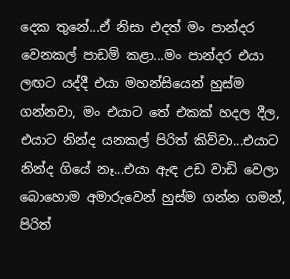දෙක තුනේ...ඒ නිසා එදත් මං පාන්දර වෙනකල් පාඩම් කළා...මං පාන්දර එයා ලඟට යද්දී එයා මහන්සියෙන් හුස්ම ගන්නවා, මං එයාට තේ එකක් හදල දීල, එයාට නින්ද යනකල් පිරිත් කිව්වා...එයාට නින්ද ගියේ නෑ...එයා ඇඳ උඩ වාඩි වෙලා බොහොම අමාරුවෙන් හුස්ම ගන්න ගමන්, පිරිත්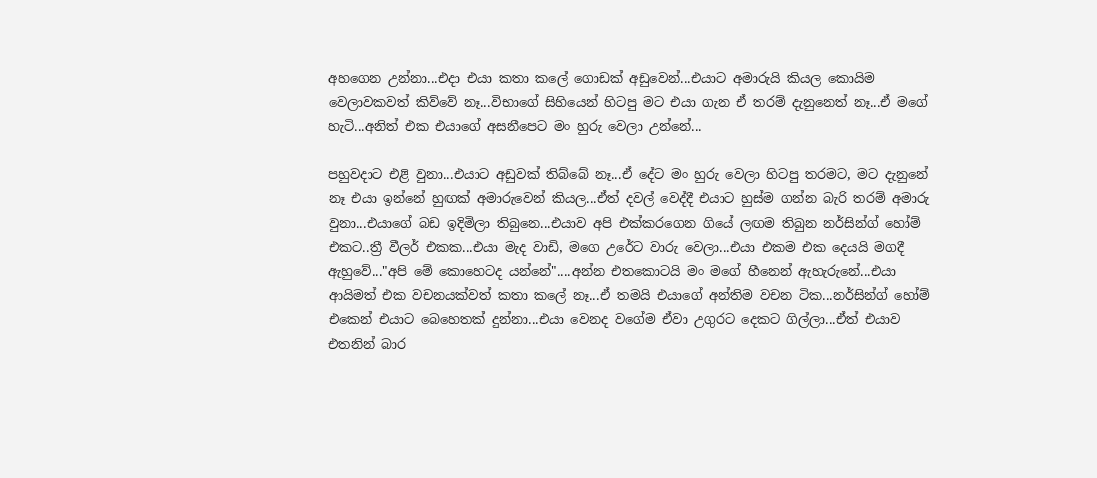අහගෙන උන්නා...එදා එයා කතා කලේ ගොඩක් අඩුවෙන්...එයාට අමාරුයි කියල කොයිම වෙලාවකවත් කිව්වේ නෑ...විභාගේ සිහියෙන් හිටපු මට එයා ගැන ඒ තරම් දැනුනෙත් නෑ...ඒ මගේ හැටි...අනිත් එක එයාගේ අසනීපෙට මං හුරු වෙලා උන්නේ...

පහුවදාට එළි වුනා...එයාට අඩුවක් තිබ්බේ නෑ...ඒ දේට මං හුරු වෙලා හිටපු තරමට, මට දැනුනේ නෑ එයා ඉන්නේ හුඟක් අමාරුවෙන් කියල...ඒත් දවල් වෙද්දී එයාට හුස්ම ගන්න බැරි තරම් අමාරු වුනා...එයාගේ බඩ ඉදිමිලා තිබුනෙ...එයාව අපි එක්කරගෙන ගියේ ලඟම තිබුන නර්සින්ග් හෝම් එකට..ත්‍රී වීලර් එකක...එයා මැද වාඩි, මගෙ උරේට වාරු වෙලා...එයා එකම එක දෙයයි මගදී ඇහුවේ..."අපි මේ කොහෙටද යන්නේ"....අන්න එතකොටයි මං මගේ හීනෙන් ඇහැරුනේ...එයා ආයිමත් එක වචනයක්වත් කතා කලේ නෑ...ඒ තමයි එයාගේ අන්තිම වචන ටික...නර්සින්ග් හෝම් එකෙන් එයාට බෙහෙතක් දුන්නා...එයා වෙනද වගේම ඒවා උගුරට දෙකට ගිල්ලා...ඒත් එයාව එතනින් බාර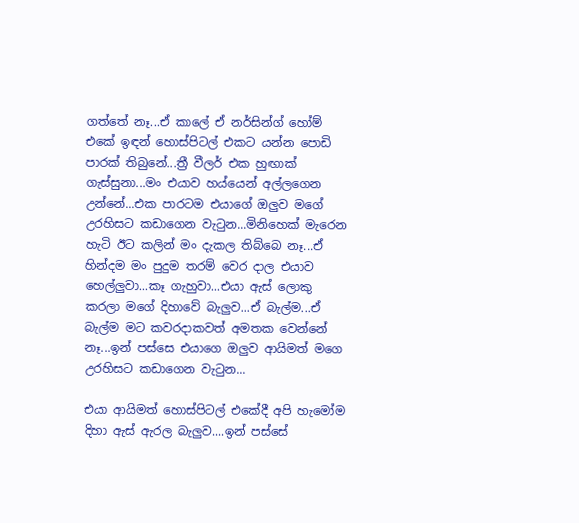ගත්තේ නෑ...ඒ කාලේ ඒ නර්සින්ග් හෝම් එකේ ඉඳන් හොස්පිටල් එකට යන්න පොඩි පාරක් තිබුනේ...ත්‍රී වීලර් එක හුඟාක් ගැස්සුනා...මං එයාව හය්යෙන් අල්ලගෙන උන්නේ...එක පාරටම එයාගේ ඔලුව මගේ උරහිසට කඩාගෙන වැටුන...මිනිහෙක් මැරෙන හැටි ඊට කලින් මං දැකල තිබ්බෙ නෑ...ඒ හින්දම මං පුදුම තරම් වෙර දාල එයාව හෙල්ලුවා...කෑ ගැහුවා...එයා ඇස් ලොකු කරලා මගේ දිහාවේ බැලුව...ඒ බැල්ම...ඒ බැල්ම මට කවරදාකවත් අමතක වෙන්නේ නෑ...ඉන් පස්සෙ එයාගෙ ඔලුව ආයිමත් මගෙ උරහිසට කඩාගෙන වැටුන...

එයා ආයිමත් හොස්පිටල් එකේදී අපි හැමෝම දිහා ඇස් ඇරල බැලුව....ඉන් පස්සේ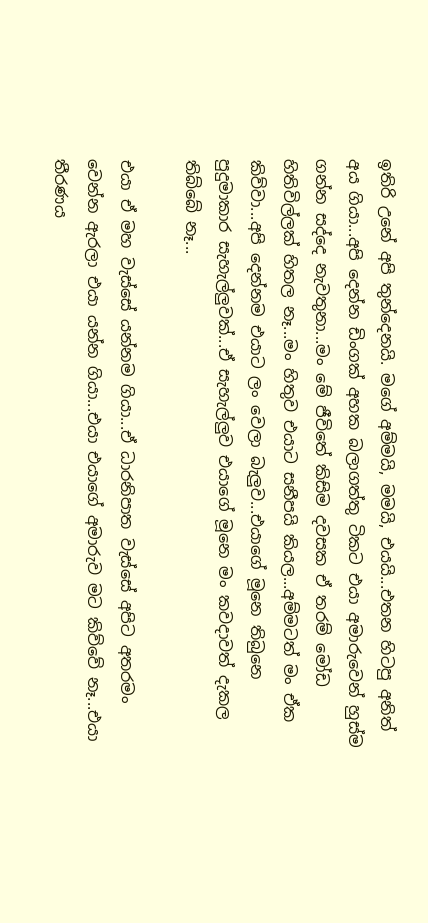ඉතිරි උනේ අපි තුන්දෙනයි. මගේ අම්මයි, මමයි, එයයි...එතන හිටපු අනිත් අය ගියා...අපි දෙන්න ඩිංගක් අහක බලාගත්තු ටිකට එයා අමාරුවෙන් හුස්ම ගන්න සද්දෙ නැවතුනා...මං මේ ජීවිතේ කිසිම දවසක ඒ තරම් මෝඩ හිතිවිල්ලක් හිතල නෑ...මං හිතුව එයාට සනීපයි කියල...අම්මටත් මං ඒක කිව්වා...අපි දෙන්නම එයාට ලං වෙලා බැලුව...එයාගේ මූනෙ තිබුනෙ පුදුමාකාර සැහැල්ලුවක්...ඒ සැහැල්ලුව එයාගේ මූනෙ මං කවදාවත් දැකල තිබ්බේ නෑ...

එයා ඒ මහ වැස්සේ යන්නම ගියා...ඒ ධාරනිපාත වැස්සේ අපිට අතරමං වෙන්න ඇරලා එයා යන්න ගියා...එයා එයාගේ අමාරුව මට කිව්වේ නෑ...එයා තීරණය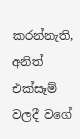කරන්නැති, අනිත් එක්සෑම් වලදී වගේ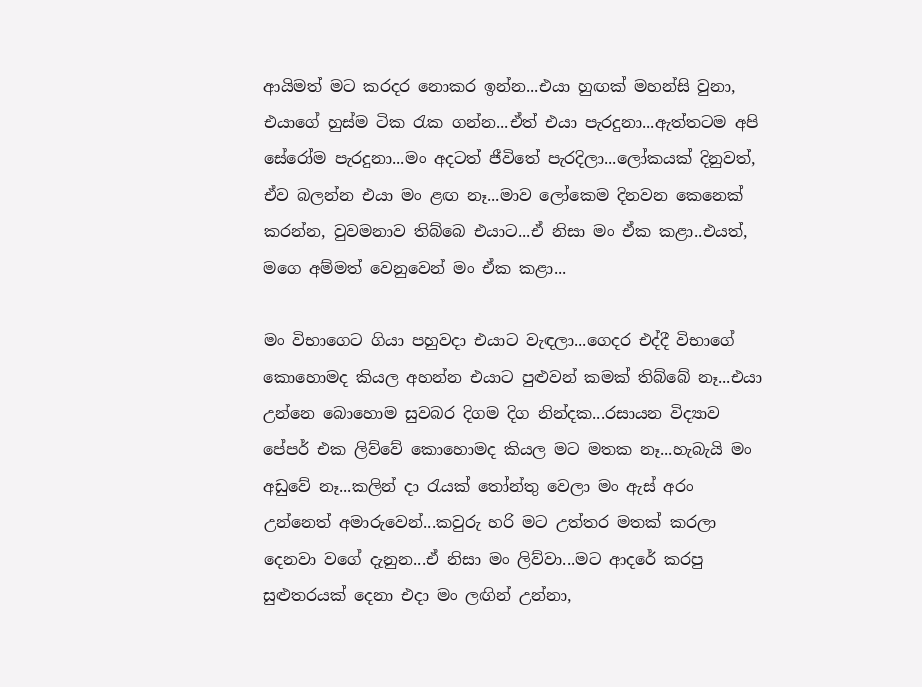ආයිමත් මට කරදර නොකර ඉන්න...එයා හුඟක් මහන්සි වුනා, එයාගේ හුස්ම ටික රැක ගන්න...ඒත් එයා පැරදුනා...ඇත්තටම අපි සේරෝම පැරදුනා...මං අදටත් ජීවිතේ පැරදිලා...ලෝකයක් දිනුවත්, ඒව බලන්න එයා මං ළඟ නෑ...මාව ලෝකෙම දිනවන කෙනෙක් කරන්න, වුවමනාව තිබ්බෙ එයාට...ඒ නිසා මං ඒක කළා..එයත්, මගෙ අම්මත් වෙනුවෙන් මං ඒක කළා...

මං විභාගෙට ගියා පහුවදා එයාට වැඳලා...ගෙදර එද්දී විභාගේ කොහොමද කියල අහන්න එයාට පුළුවන් කමක් තිබ්බේ නෑ...එයා උන්නෙ බොහොම සුවබර දිගම දිග නින්දක...රසායන විද්‍යාව පේපර් එක ලිව්වේ කොහොමද කියල මට මතක නෑ...හැබැයි මං අඩුවේ නෑ...කලින් දා රැයක් තෝන්තු වෙලා මං ඇස් අරං උන්නෙත් අමාරුවෙන්...කවුරු හරි මට උත්තර මතක් කරලා දෙනවා වගේ දැනුන...ඒ නිසා මං ලිව්වා...මට ආදරේ කරපු සුළුතරයක් දෙනා එදා මං ලඟින් උන්නා,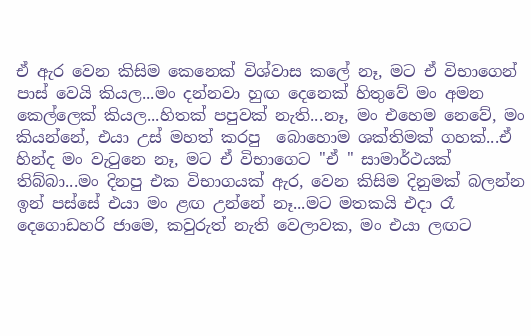ඒ ඇර වෙන කිසිම කෙනෙක් විශ්වාස කලේ නෑ, මට ඒ විභාගෙන් පාස් වෙයි කියල...මං දන්නවා හුඟ දෙනෙක් හිතුවේ මං අමන කෙල්ලෙක් කියල...හිතක් පපුවක් නැති...නෑ, මං එහෙම නෙවේ, මං කියන්නේ, එයා උස් මහත් කරපු  බොහොම ශක්තිමක් ගහක්...ඒ හින්ද මං වැටුනෙ නෑ, මට ඒ විභාගෙට "ඒ " සාමාර්ථයක් තිබ්බා...මං දිනපු එක විභාගයක් ඇර, වෙන කිසිම දිනුමක් බලන්න ඉන් පස්සේ එයා මං ළඟ උන්නේ නෑ...මට මතකයි එදා රෑ දෙගොඩහරි ජාමෙ, කවුරුත් නැති වෙලාවක, මං එයා ලඟට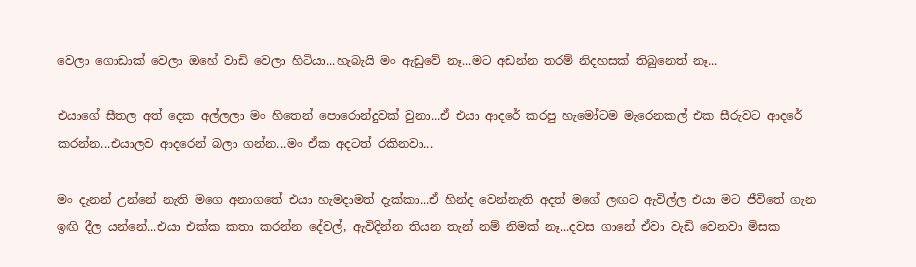වෙලා ගොඩාක් වෙලා ඔහේ වාඩි වෙලා හිටියා...හැබැයි මං ඇඩුවේ නෑ...මට අඩන්න තරම් නිදහසක් තිබුනෙත් නෑ...

එයාගේ සීතල අත් දෙක අල්ලලා මං හිතෙන් පොරොන්දුවක් වුනා...ඒ එයා ආදරේ කරපු හැමෝටම මැරෙනකල් එක සීරුවට ආදරේ කරන්න...එයාලව ආදරෙන් බලා ගන්න...මං ඒක අදටත් රකිනවා...

මං දැනන් උන්නේ නැති මගෙ අනාගතේ එයා හැමදාමත් දැක්කා...ඒ හින්ද වෙන්නැති අදත් මගේ ලඟට ඇවිල්ල එයා මට ජීවිතේ ගැන ඉඟි දීල යන්නේ...එයා එක්ක කතා කරන්න දේවල්, ඇවිදින්න තියන තැන් නම් නිමක් නෑ...දවස ගානේ ඒවා වැඩි වෙනවා මිසක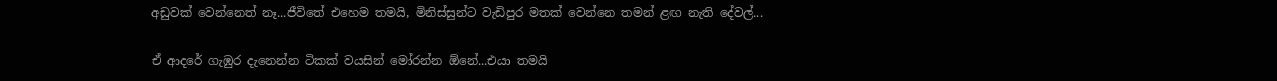අඩුවක් වෙන්නෙත් නෑ...ජීවිතේ එහෙම තමයි, මිනිස්සුන්ට වැඩිපුර මතක් වෙන්නෙ තමන් ළඟ නැති දේවල්...

ඒ ආදරේ ගැඹුර දැනෙන්න ටිකක් වයසින් මෝරන්න ඕනේ...එයා තමයි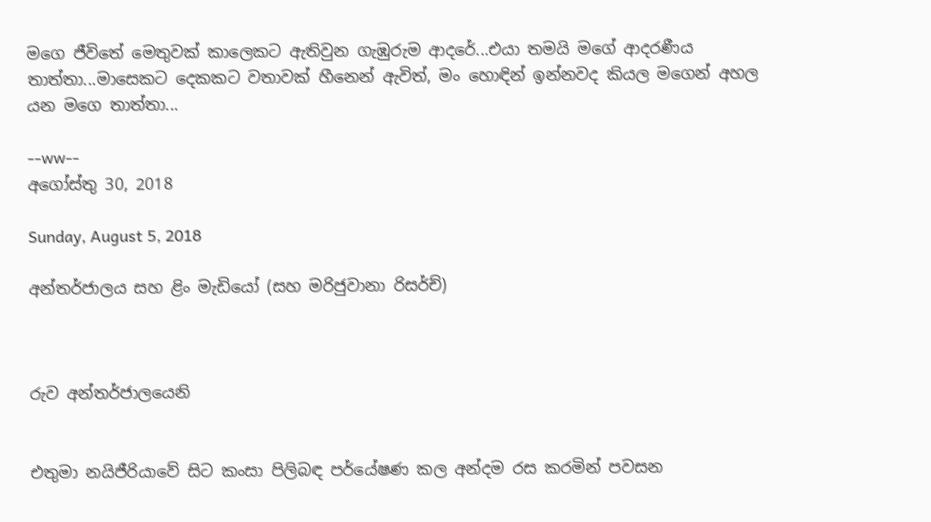මගෙ ජීවිතේ මෙතුවක් කාලෙකට ඇතිවුන ගැඹුරුම ආදරේ...එයා තමයි මගේ ආදරණීය තාත්තා...මාසෙකට දෙකකට වතාවක් හීනෙන් ඇවිත්, මං හොඳින් ඉන්නවද කියල මගෙන් අහල යන මගෙ තාත්තා...

--ww--
අගෝස්තු 30, 2018

Sunday, August 5, 2018

අන්තර්ජාලය සහ ළිං මැඩියෝ (සහ මරිජුවානා රිසර්ච්)



රුව අන්තර්ජාලයෙනි


එතුමා නයිජීරියාවේ සිට කංසා පිලිබඳ පර්යේෂණ කල අන්දම රස කරමින් පවසන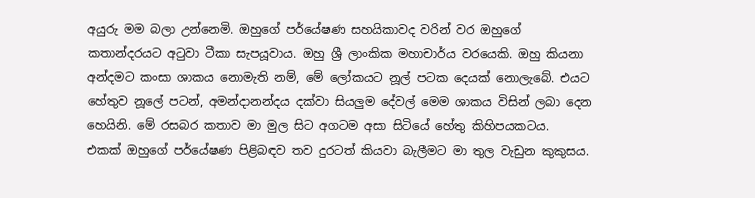අයුරු මම බලා උන්නෙමි. ඔහුගේ පර්යේෂණ සහයිකාවද වරින් වර ඔහුගේ කතාන්දරයට අටුවා ටීකා සැපයූවාය. ඔහු ශ්‍රී ලාංකික මහාචාර්ය වරයෙකි. ඔහු කියනා අන්දමට කංසා ශාකය නොමැති නම්, මේ ලෝකයට නූල් පටක දෙයක් නොලැබේ. එයට හේතුව නූලේ පටන්, අමන්දානන්දය දක්වා සියලුම දේවල් මෙම ශාකය විසින් ලබා දෙන හෙයිනි. මේ රසබර කතාව මා මුල සිට අගටම අසා සිටියේ හේතු කිහිපයකටය.  එකක් ඔහුගේ පර්යේෂණ පිළිබඳව තව දුරටත් කියවා බැලීමට මා තුල වැඩුන කුකුසය.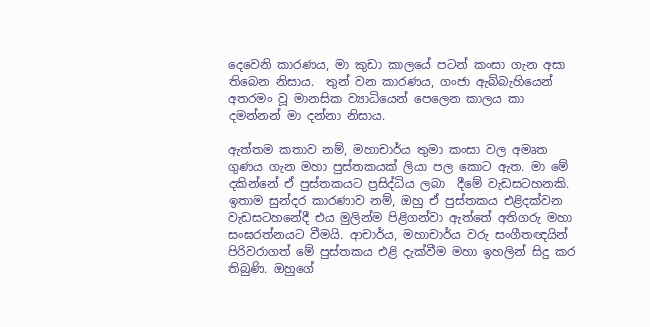දෙවෙනි කාරණය, මා කුඩා කාලයේ පටන් කංසා ගැන අසා තිබෙන නිසාය.  තුන් වන කාරණය, ගංජා ඇබ්බැහියෙන් අතරමං වූ මානසික ව්‍යාධියෙන් පෙලෙන කාලය කා දමන්නන් මා දන්නා නිසාය.

ඇත්තම කතාව නම්, මහාචාර්ය තුමා කංසා වල අමෘත ගුණය ගැන මහා පුස්තකයක් ලියා පල කොට ඇත. මා මේ දකින්නේ ඒ පුස්තකයට ප්‍රසිද්ධිය ලබා  දීමේ වැඩසටහනකි. ඉතාම සුන්දර කාරණාව නම්, ඔහු ඒ පුස්තකය එළිදක්වන වැඩසටහනේදී එය මුලින්ම පිළිගන්වා ඇත්තේ අතිගරු මහා සංඝරත්නයට වීමයි. ආචාර්ය, මහාචාර්ය වරු සංගීතඥයින් පිරිවරාගත් මේ පුස්තකය එළි දැක්වීම මහා ඉහලින් සිදු කර තිබුණි. ඔහුගේ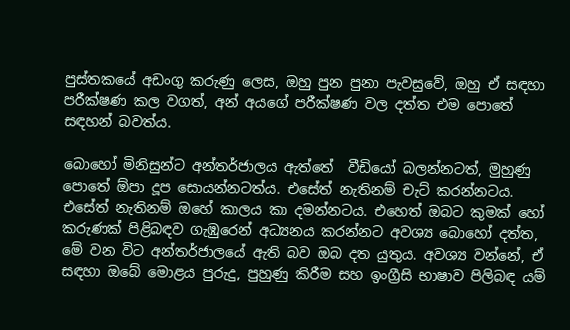පුස්තකයේ අඩංගු කරුණු ලෙස, ඔහු පුන පුනා පැවසුවේ, ඔහු ඒ සඳහා පරීක්ෂණ කල වගත්, අන් අයගේ පරීක්ෂණ වල දත්ත එම පොතේ සඳහන් බවත්ය.

බොහෝ මිනිසුන්ට අන්තර්ජාලය ඇත්තේ  වීඩියෝ බලන්නටත්, මුහුණු පොතේ ඕපා දූප සොයන්නටත්ය. එසේත් නැතිනම් චැට් කරන්නටය. එසේත් නැතිනම් ඔහේ කාලය කා දමන්නටය. එහෙත් ඔබට කුමක් හෝ කරුණක් පිළිබඳව ගැඹුරෙන් අධ්‍යනය කරන්නට අවශ්‍ය බොහෝ දත්ත, මේ වන විට අන්තර්ජාලයේ ඇති බව ඔබ දත යුතුය. අවශ්‍ය වන්නේ, ඒ සඳහා ඔබේ මොළය පුරුදු, පුහුණු කිරීම සහ ඉංග්‍රීසි භාෂාව පිලිබඳ යම්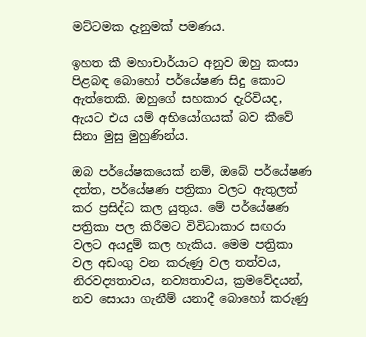මට්ටමක දැනුමක් පමණය.

ඉහත කී මහාචාර්යාට අනුව ඔහු කංසා පිළබඳ බොහෝ පර්යේෂණ සිදු කොට ඇත්තෙකි. ඔහුගේ සහකාර දැරිවියද, ඇයට එය යම් අභියෝගයක් බව කීවේ සිනා මුසු මුහුණින්ය.

ඔබ පර්යේෂකයෙක් නම්, ඔබේ පර්යේෂණ දත්ත, පර්යේෂණ පත්‍රිකා වලට ඇතුලත් කර ප්‍රසිද්ධ කල යුතුය. මේ පර්යේෂණ පත්‍රිකා පල කිරීමට විවිධාකාර සඟරා වලට අයදුම් කල හැකිය. මෙම පත්‍රිකා වල අඩංගු වන කරුණු වල තත්වය, නිරවද්‍යතාවය, නව්‍යතාවය, ක්‍රමවේදයන්, නව සොයා ගැනීම් යනාදී බොහෝ කරුණු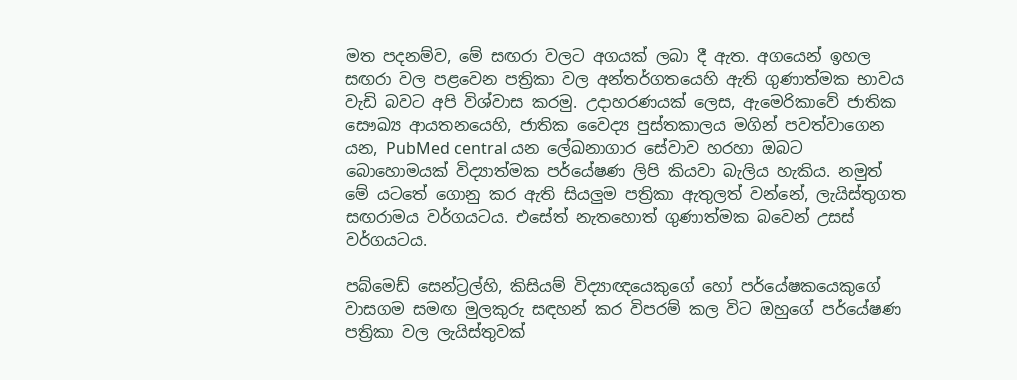මත පදනම්ව, මේ සඟරා වලට අගයක් ලබා දී ඇත. අගයෙන් ඉහල සඟරා වල පළවෙන පත්‍රිකා වල අන්තර්ගතයෙහි ඇති ගුණාත්මක භාවය වැඩි බවට අපි විශ්වාස කරමු. උදාහරණයක් ලෙස, ඇමෙරිකාවේ ජාතික සෞඛ්‍ය ආයතනයෙහි, ජාතික වෛද්‍ය පුස්තකාලය මගින් පවත්වාගෙන යන, PubMed central යන ලේඛනාගාර සේවාව හරහා ඔබට බොහොමයක් විද්‍යාත්මක පර්යේෂණ ලිපි කියවා බැලිය හැකිය. නමුත් මේ යටතේ ගොනු කර ඇති සියලුම පත්‍රිකා ඇතුලත් වන්නේ, ලැයිස්තුගත සඟරාමය වර්ගයටය. එසේත් නැතහොත් ගුණාත්මක බවෙන් උසස් වර්ගයටය.

පබ්මෙඩ් සෙන්ට්‍රල්හි, කිසියම් විද්‍යාඥයෙකුගේ හෝ පර්යේෂකයෙකුගේ වාසගම සමඟ මුලකුරු සඳහන් කර විපරම් කල විට ඔහුගේ පර්යේෂණ පත්‍රිකා වල ලැයිස්තුවක්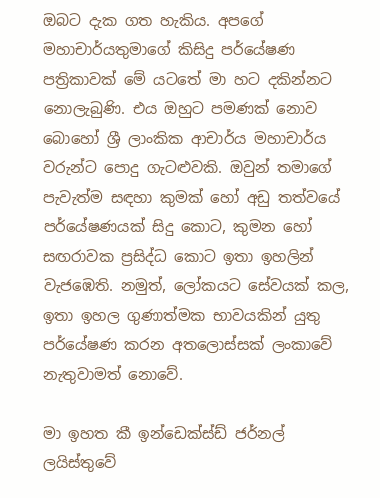ඔබට දැක ගත හැකිය. අපගේ මහාචාර්යතුමාගේ කිසිදු පර්යේෂණ පත්‍රිකාවක් මේ යටතේ මා හට දකින්නට නොලැබුණි. එය ඔහුට පමණක් නොව බොහෝ ශ්‍රී ලාංකික ආචාර්ය මහාචාර්ය වරුන්ට පොදු ගැටළුවකි. ඔවුන් තමාගේ පැවැත්ම සඳහා කුමක් හෝ අඩු තත්වයේ පර්යේෂණයක් සිදු කොට, කුමන හෝ සඟරාවක ප්‍රසිද්ධ කොට ඉතා ඉහලින් වැජඹෙති. නමුත්, ලෝකයට සේවයක් කල, ඉතා ඉහල ගුණාත්මක භාවයකින් යුතු පර්යේෂණ කරන අතලොස්සක් ලංකාවේ නැතුවාමත් නොවේ.

මා ඉහත කී ඉන්ඩෙක්ස්ඩ් ජර්නල් ලයිස්තුවේ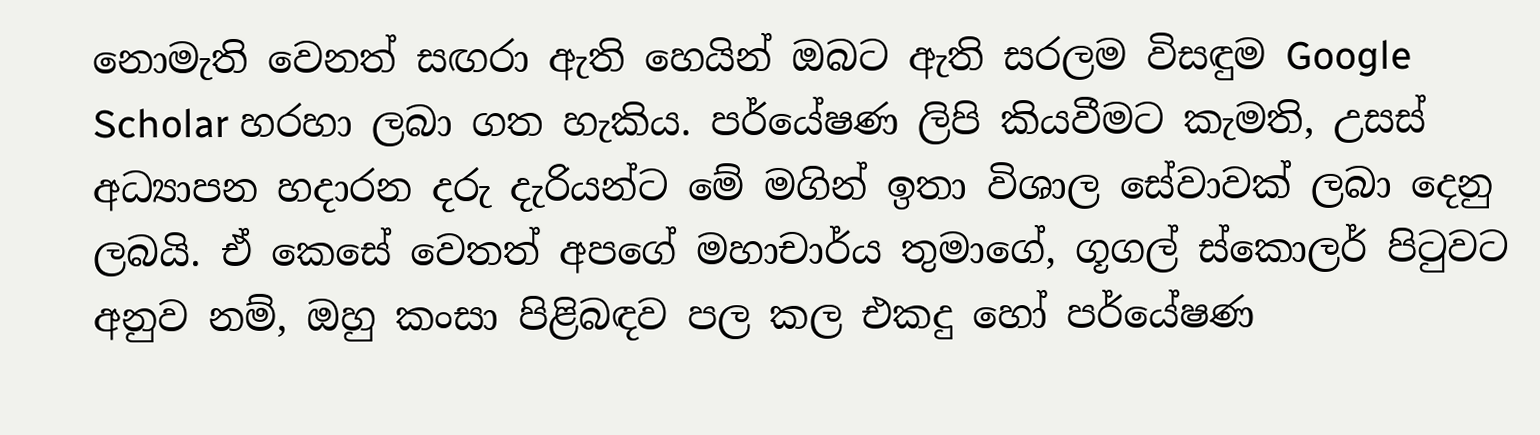නොමැති වෙනත් සඟරා ඇති හෙයින් ඔබට ඇති සරලම විසඳුම Google Scholar හරහා ලබා ගත හැකිය. පර්යේෂණ ලිපි කියවීමට කැමති, උසස් අධ්‍යාපන හදාරන දරු දැරියන්ට මේ මගින් ඉතා විශාල සේවාවක් ලබා දෙනු ලබයි. ඒ කෙසේ වෙතත් අපගේ මහාචාර්ය තුමාගේ, ගූගල් ස්කොලර් පිටුවට අනුව නම්, ඔහු කංසා පිළිබඳව පල කල එකදු හෝ පර්යේෂණ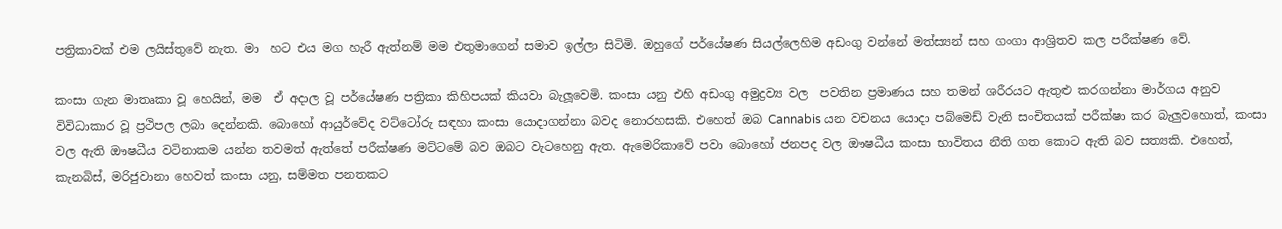පත්‍රිකාවක් එම ලයිස්තුවේ නැත. මා  හට එය මග හැරී ඇත්නම් මම එතුමාගෙන් සමාව ඉල්ලා සිටිමි. ඔහුගේ පර්යේෂණ සියල්ලෙහිම අඩංගු වන්නේ මත්ස්‍යන් සහ ගංගා ආශ්‍රිතව කල පරීක්ෂණ වේ.

කංසා ගැන මාතෘකා වූ හෙයින්, මම  ඒ අදාල වූ පර්යේෂණ පත්‍රිකා කිහිපයක් කියවා බැලූවෙමි. කංසා යනු එහි අඩංගු අමුද්‍රව්‍ය වල  පවතින ප්‍රමාණය සහ තමන් ශරීරයට ඇතුළු කරගන්නා මාර්ගය අනුව විවිධාකාර වූ ප්‍රථිපල ලබා දෙන්නකි. බොහෝ ආයුර්වේද වට්ටෝරු සඳහා කංසා යොදාගන්නා බවද නොරහසකි. එහෙත් ඔබ Cannabis යන වචනය යොදා පබ්මෙඩ් වැනි සංචිතයක් පරීක්ෂා කර බැලුවහොත්, කංසා වල ඇති ඖෂධීය වටිනාකම යන්න තවමත් ඇත්තේ පරීක්ෂණ මට්ටමේ බව ඔබට වැටහෙනු ඇත. ඇමෙරිකාවේ පවා බොහෝ ජනපද වල ඖෂධීය කංසා භාවිතය නීති ගත කොට ඇති බව සත්‍යකි. එහෙත්, කැනබිස්, මරිජුවානා හෙවත් කංසා යනු, සම්මත පනතකට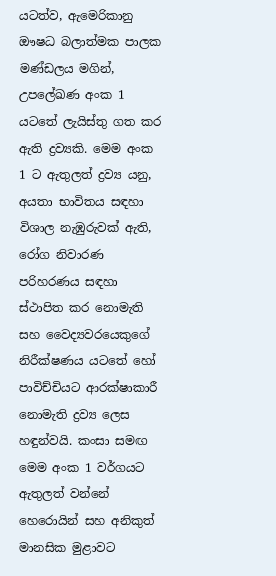යටත්ව, ඇමෙරිකානු ඖෂධ බලාත්මක පාලක මණ්ඩලය මගින්,  උපලේඛණ අංක 1 යටතේ ලැයිස්තු ගත කර ඇති ද්‍රව්‍යකි. මෙම අංක 1 ට ඇතුලත් ද්‍රව්‍ය යනු, අයතා භාවිතය සඳහා විශාල නැඹුරුවක් ඇති,  රෝග නිවාරණ පරිහරණය සඳහා ස්ථාපිත කර නොමැති  සහ වෛද්‍යවරයෙකුගේ නිරීක්ෂණය යටතේ හෝ පාවිච්චියට ආරක්ෂාකාරී නොමැති ද්‍රව්‍ය ලෙස හඳුන්වයි. කංසා සමඟ මෙම අංක 1 වර්ගයට ඇතුලත් වන්නේ හෙරොයින් සහ අනිකුත් මානසික මුළාවට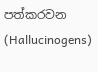පත්කරවන  (Hallucinogens)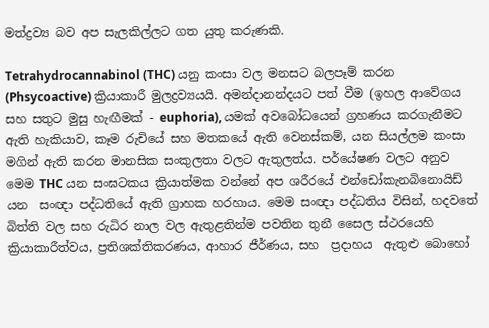මත්ද්‍රව්‍ය බව අප සැලකිල්ලට ගත යුතු කරුණකි.

Tetrahydrocannabinol (THC) යනු කංසා වල මනසට බලපෑම් කරන (Phsycoactive) ක්‍රියාකාරී මුලද්‍රව්‍යයයි. අමන්දානන්දයට පත් වීම (ඉහල ආවේගය සහ සතුට මුසු හැඟීමක් - euphoria), යමක් අවබෝධයෙන් ග්‍රහණය කරගැනීමට ඇති හැකියාව, කෑම රුචියේ සහ මතකයේ ඇති වෙනස්කම්, යන සියල්ලම කංසා මගින් ඇති කරන මානසික සංකුලතා වලට ඇතුලත්ය. පර්යේෂණ වලට අනුව මෙම THC යන සංඝටකය ක්‍රියාත්මක වන්නේ අප ශරීරයේ එන්ඩෝකැනබිනොයිඩ් යන  සංඥා පද්ධතියේ ඇති ග්‍රාහක හරහාය. මෙම සංඥා පද්ධතිය විසින්, හදවතේ  බිත්ති වල සහ රුධිර නාල වල ඇතුළතින්ම පවතින තුනී සෛල ස්ථරයෙහි ක්‍රියාකාරීත්වය, ප්‍රතිශක්තිකරණය, ආහාර ජීර්ණය, සහ  ප්‍රදාහය  ඇතුළු බොහෝ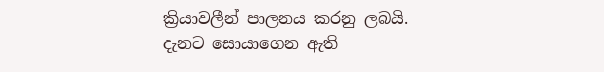ක්‍රියාවලීන් පාලනය කරනු ලබයි. දැනට සොයාගෙන ඇති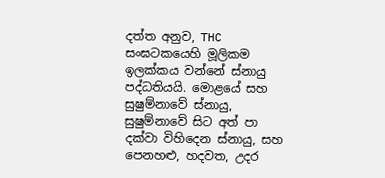දත්ත අනුව, THC සංඝටකයෙහි මූලිකම ඉලක්කය වන්නේ ස්නායු පද්ධතියයි. මොළයේ සහ සුෂුම්නාවේ ස්නායු,  සුෂුම්නාවේ සිට අත් පා දක්වා විහිදෙන ස්නායු, සහ පෙනහළු, හදවත, උදර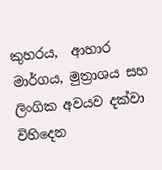කුහරය,  ආහාර මාර්ගය, මුත්‍රාශය සහ ලිංගික අවයව දක්වා විහිදෙන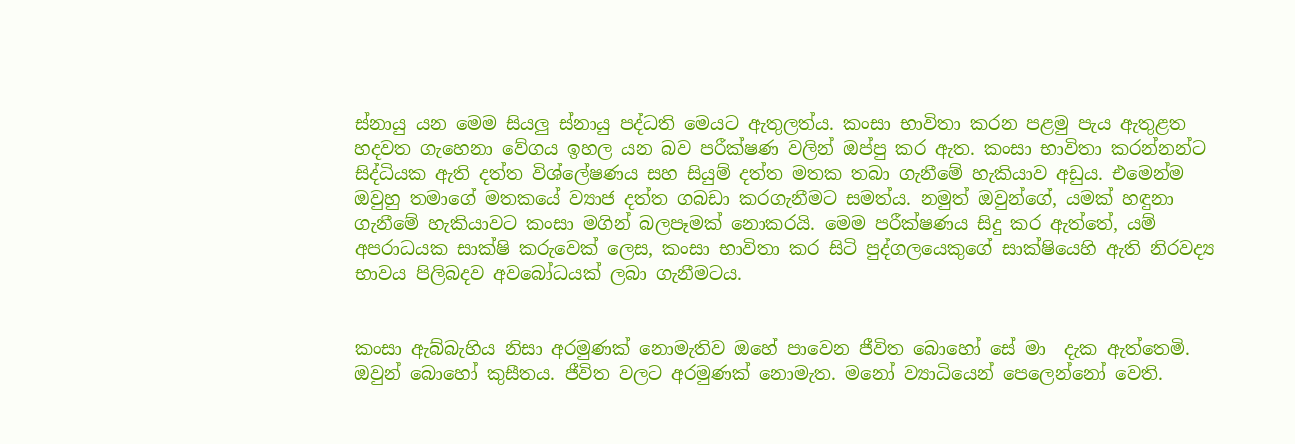ස්නායු යන මෙම සියලු ස්නායු පද්ධති මෙයට ඇතුලත්ය. කංසා භාවිතා කරන පළමු පැය ඇතුළත හදවත ගැහෙනා වේගය ඉහල යන බව පරීක්ෂණ වලින් ඔප්පු කර ඇත. කංසා භාවිතා කරන්නන්ට සිද්ධියක ඇති දත්ත විශ්ලේෂණය සහ සියුම් දත්ත මතක තබා ගැනීමේ හැකියාව අඩුය. එමෙන්ම ඔවුහු තමාගේ මතකයේ ව්‍යාජ දත්ත ගබඩා කරගැනීමට සමත්ය. නමුත් ඔවුන්ගේ, යමක් හඳුනා ගැනීමේ හැකියාවට කංසා මගින් බලපෑමක් නොකරයි. මෙම පරීක්ෂණය සිදු කර ඇත්තේ, යම් අපරාධයක සාක්ෂි කරුවෙක් ලෙස, කංසා භාවිතා කර සිටි පුද්ගලයෙකුගේ සාක්ෂියෙහි ඇති නිරවද්‍ය භාවය පිලිබදව අවබෝධයක් ලබා ගැනීමටය.


කංසා ඇබ්බැහිය නිසා අරමුණක් නොමැතිව ඔහේ පාවෙන ජීවිත බොහෝ සේ මා  දැක ඇත්තෙමි. ඔවුන් බොහෝ කුසීතය. ජීවිත වලට අරමුණක් නොමැත. මනෝ ව්‍යාධියෙන් පෙලෙන්නෝ වෙති.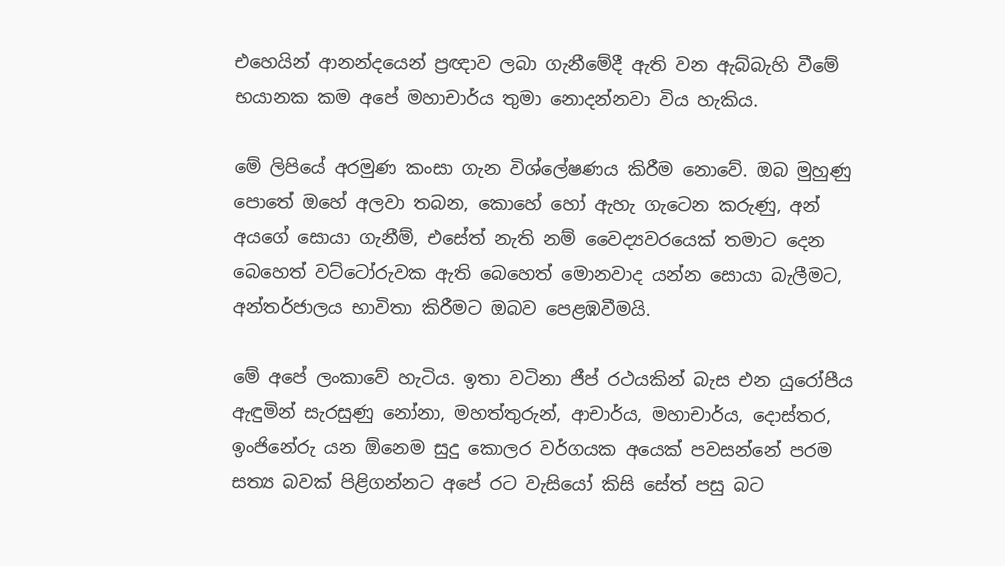එහෙයින් ආනන්දයෙන් ප්‍රඥාව ලබා ගැනීමේදී ඇති වන ඇබ්බැහි වීමේ භයානක කම අපේ මහාචාර්ය තුමා නොදන්නවා විය හැකිය.

මේ ලිපියේ අරමුණ කංසා ගැන විශ්ලේෂණය කිරීම නොවේ. ඔබ මුහුණු පොතේ ඔහේ අලවා තබන, කොහේ හෝ ඇහැ ගැටෙන කරුණු, අන් අයගේ සොයා ගැනීම්, එසේත් නැති නම් වෛද්‍යවරයෙක් තමාට දෙන බෙහෙත් වට්ටෝරුවක ඇති බෙහෙත් මොනවාද යන්න සොයා බැලීමට, අන්තර්ජාලය භාවිතා කිරීමට ඔබව පෙළඹවීමයි.

මේ අපේ ලංකාවේ හැටිය. ඉතා වටිනා ජීප් රථයකින් බැස එන යුරෝපීය ඇඳුමින් සැරසුණු නෝනා, මහත්තුරුන්, ආචාර්ය, මහාචාර්ය, දොස්තර, ඉංජිනේරු යන ඕනෙම සුදු කොලර වර්ගයක අයෙක් පවසන්නේ පරම සත්‍ය බවක් පිළිගන්නට අපේ රට වැසියෝ කිසි සේත් පසු බට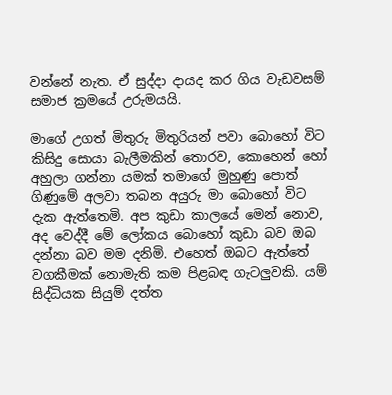වන්නේ නැත. ඒ සුද්දා දායද කර ගිය වැඩවසම් සමාජ ක්‍රමයේ උරුමයයි.

මාගේ උගත් මිතුරු මිතුරියන් පවා බොහෝ විට කිසිදු සොයා බැලීමකින් තොරව, කොහෙන් හෝ අහුලා ගන්නා යමක් තමාගේ මුහුණු පොත් ගිණුමේ අලවා තබන අයුරු මා බොහෝ විට දැක ඇත්තෙමි. අප කුඩා කාලයේ මෙන් නොව, අද වෙද්දී මේ ලෝකය බොහෝ කුඩා බව ඔබ දන්නා බව මම දනිමි. එහෙත් ඔබට ඇත්තේ වගකීමක් නොමැති කම පිළබඳ ගැටලුවකි. යම් සිද්ධියක සියුම් දත්ත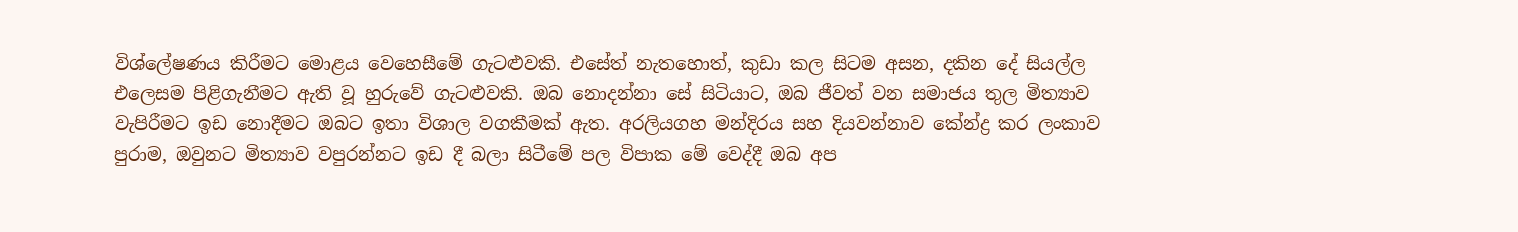විශ්ලේෂණය කිරීමට මොළය වෙහෙසීමේ ගැටළුවකි. එසේත් නැතහොත්, කුඩා කල සිටම අසන, දකින දේ සියල්ල එලෙසම පිළිගැනීමට ඇති වූ හුරුවේ ගැටළුවකි. ඔබ නොදන්නා සේ සිටියාට, ඔබ ජීවත් වන සමාජය තුල මිත්‍යාව වැපිරීමට ඉඩ නොදීමට ඔබට ඉතා විශාල වගකීමක් ඇත. අරලියගහ මන්දිරය සහ දියවන්නාව කේන්ද්‍ර කර ලංකාව පුරාම, ඔවුනට මිත්‍යාව වපුරන්නට ඉඩ දී බලා සිටීමේ පල විපාක මේ වෙද්දී ඔබ අප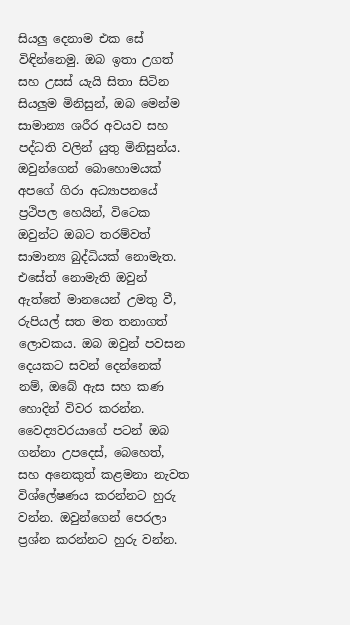සියලු දෙනාම එක සේ විඳින්නෙමු. ඔබ ඉතා උගත් සහ උසස් යැයි සිතා සිටින සියලුම මිනිසුන්, ඔබ මෙන්ම සාමාන්‍ය ශරීර අවයව සහ පද්ධති වලින් යුතු මිනිසුන්ය. ඔවුන්ගෙන් බොහොමයක් අපගේ ගිරා අධ්‍යාපනයේ ප්‍රථිපල හෙයින්, විටෙක ඔවුන්ට ඔබට තරම්වත් සාමාන්‍ය බුද්ධියක් නොමැත. එසේත් නොමැති ඔවුන් ඇත්තේ මානයෙන් උමතු වී, රුපියල් සත මත තනාගත් ලොවකය. ඔබ ඔවුන් පවසන දෙයකට සවන් දෙන්නෙක් නම්, ඔබේ ඇස සහ කණ හොදින් විවර කරන්න. වෛද්‍යවරයාගේ පටන් ඔබ ගන්නා උපදෙස්, බෙහෙත්, සහ අනෙකුත් කළමනා නැවත විශ්ලේෂණය කරන්නට හුරු වන්න. ඔවුන්ගෙන් පෙරලා ප්‍රශ්න කරන්නට හුරු වන්න.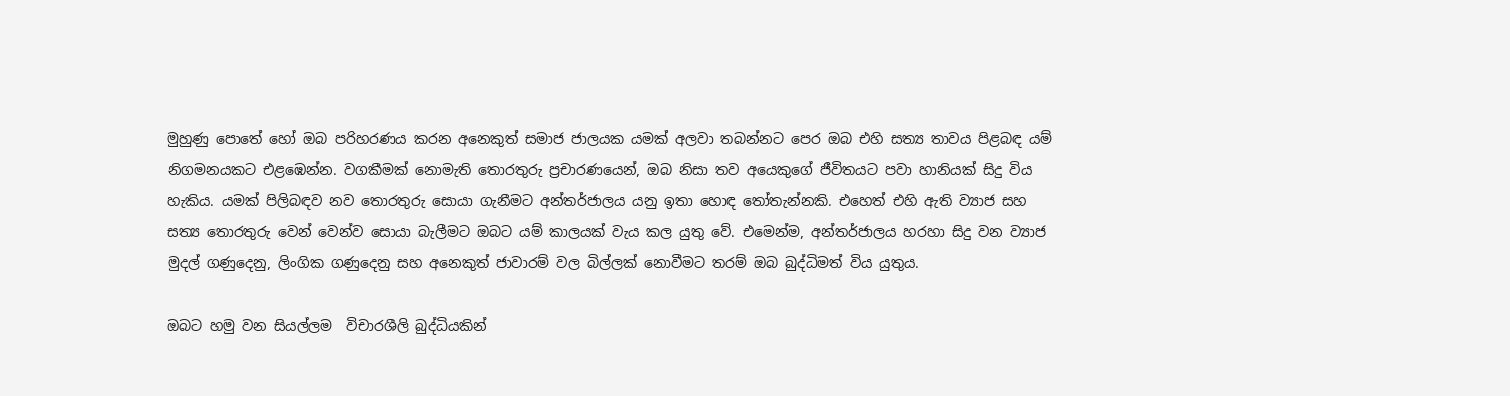මුහුණු පොතේ හෝ ඔබ පරිහරණය කරන අනෙකුත් සමාජ ජාලයක යමක් අලවා තබන්නට පෙර ඔබ එහි සත්‍ය තාවය පිළබඳ යම් නිගමනයකට එළඹෙන්න. වගකීමක් නොමැති තොරතුරු ප්‍රචාරණයෙන්, ඔබ නිසා තව අයෙකුගේ ජීවිතයට පවා හානියක් සිදු විය හැකිය. යමක් පිලිබඳව නව තොරතුරු සොයා ගැනීමට අන්තර්ජාලය යනු ඉතා හොඳ තෝතැන්නකි. එහෙත් එහි ඇති ව්‍යාජ සහ සත්‍ය තොරතුරු වෙන් වෙන්ව සොයා බැලීමට ඔබට යම් කාලයක් වැය කල යුතු වේ. එමෙන්ම, අන්තර්ජාලය හරහා සිදු වන ව්‍යාජ මුදල් ගණුදෙනු, ලිංගික ගණුදෙනු සහ අනෙකුත් ජාවාරම් වල බිල්ලක් නොවීමට තරම් ඔබ බුද්ධිමත් විය යුතුය.

ඔබට හමු වන සියල්ලම  විචාරශීලි බුද්ධියකින්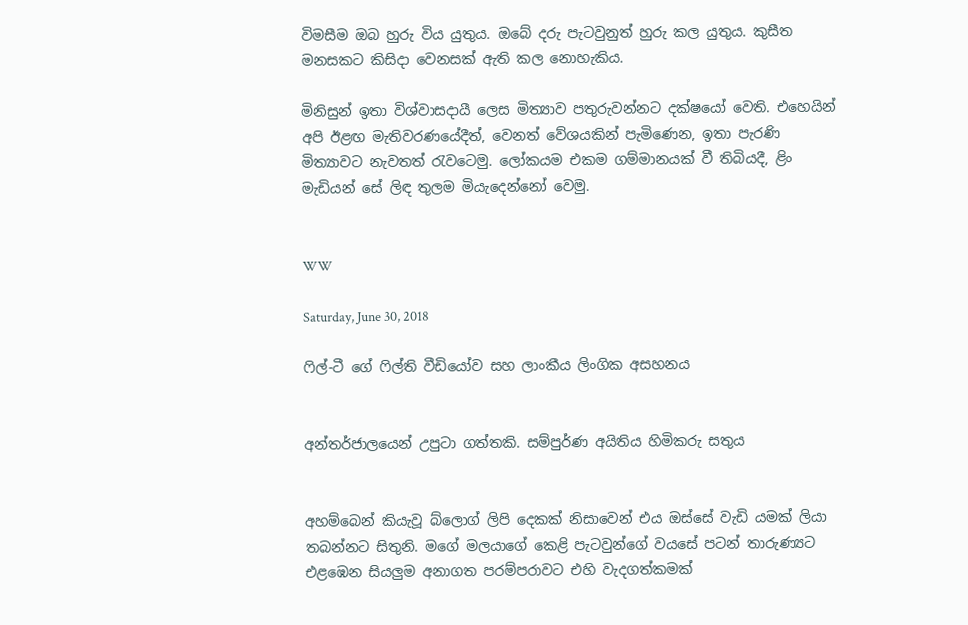විමසීම ඔබ හුරු විය යුතුය. ඔබේ දරු පැටවුනුත් හුරු කල යුතුය. කුසීත මනසකට කිසිදා වෙනසක් ඇති කල නොහැකිය.

මිනිසුන් ඉතා විශ්වාසදායී ලෙස මිත්‍යාව පතුරුවන්නට දක්ෂයෝ වෙති. එහෙයින් අපි ඊළඟ මැතිවරණයේදීත්, වෙනත් වේශයකින් පැමිණෙන, ඉතා පැරණි මිත්‍යාවට නැවතත් රැවටෙමු. ලෝකයම එකම ගම්මානයක් වී තිබියදී, ළිං මැඩියන් සේ ලිඳ තුලම මියැදෙන්නෝ වෙමු.


WW

Saturday, June 30, 2018

ෆිල්-ටී ගේ ෆිල්ති වීඩියෝව සහ ලාංකීය ලිංගික අසහනය


අන්තර්ජාලයෙන් උපුටා ගත්තකි. සම්පුර්ණ අයිතිය හිමිකරු සතුය


අහම්බෙන් කියැවූ බ්ලොග් ලිපි දෙකක් නිසාවෙන් එය ඔස්සේ වැඩි යමක් ලියා තබන්නට සිතුනි. මගේ මලයාගේ කෙළි පැටවුන්ගේ වයසේ පටන් තාරුණ්‍යට එළඹෙන සියලුම අනාගත පරම්පරාවට එහි වැදගත්කමක්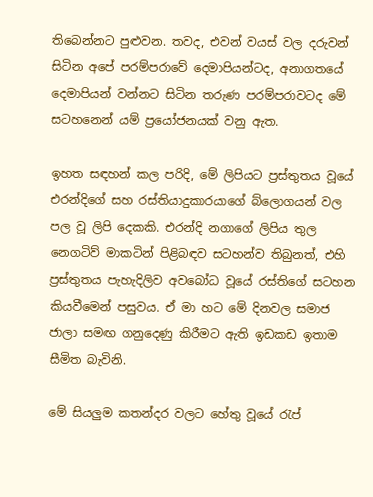තිබෙන්නට පුළුවන. තවද, එවන් වයස් වල දරුවන් සිටින අපේ පරම්පරාවේ දෙමාපියන්ටද, අනාගතයේ දෙමාපියන් වන්නට සිටින තරුණ පරම්පරාවටද මේ සටහනෙන් යම් ප්‍රයෝජනයක් වනු ඇත.

ඉහත සඳහන් කල පරිදි, මේ ලිපියට ප්‍රස්තුතය වූයේ එරන්දිගේ සහ රස්තියාදුකාරයාගේ බ්ලොගයන් වල පල වූ ලිපි දෙකකි. එරන්දි නගාගේ ලිපිය තුල නෙගටිව් මාකටින් පිළිබඳව සටහන්ව තිබුනත්, එහි ප්‍රස්තුතය පැහැදිලිව අවබෝධ වූයේ රස්තිගේ සටහන කියවීමෙන් පසුවය. ඒ මා හට මේ දිනවල සමාජ ජාලා සමඟ ගනුදෙණු කිරීමට ඇති ඉඩකඩ ඉතාම සීමිත බැවිනි.

මේ සියලුම කතන්දර වලට හේතු වූයේ රැප්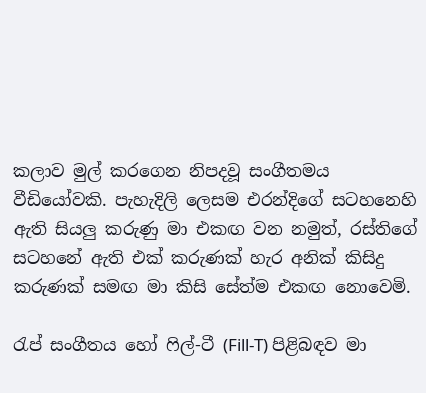කලාව මුල් කරගෙන නිපදවූ සංගීතමය වීඩියෝවකි. පැහැදිලි ලෙසම එරන්දිගේ සටහනෙහි ඇති සියලු කරුණු මා එකඟ වන නමුත්, රස්තිගේ සටහනේ ඇති එක් කරුණක් හැර අනික් කිසිදු කරුණක් සමඟ මා කිසි සේත්ම එකඟ නොවෙමි.

රැප් සංගීතය හෝ ෆිල්-ටී (Fill-T) පිළිබඳව මා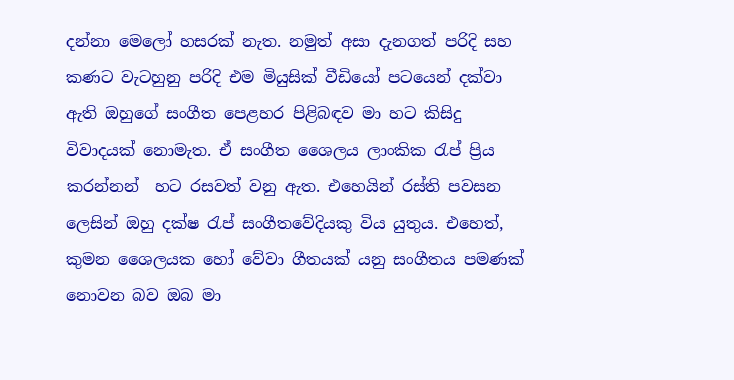දන්නා මෙලෝ හසරක් නැත. නමුත් අසා දැනගත් පරිදි සහ කණට වැටහුනු පරිදි එම මියුසික් වීඩියෝ පටයෙන් දක්වා ඇති ඔහුගේ සංගීත පෙළහර පිළිබඳව මා හට කිසිදු විවාදයක් නොමැත. ඒ සංගීත ශෛලය ලාංකික රැප් ප්‍රිය කරන්නන්  හට රසවත් වනු ඇත. එහෙයින් රස්ති පවසන ලෙසින් ඔහු දක්ෂ රැප් සංගීතවේදියකු විය යුතුය. එහෙත්, කුමන ශෛලයක හෝ වේවා ගීතයක් යනු සංගීතය පමණක් නොවන බව ඔබ මා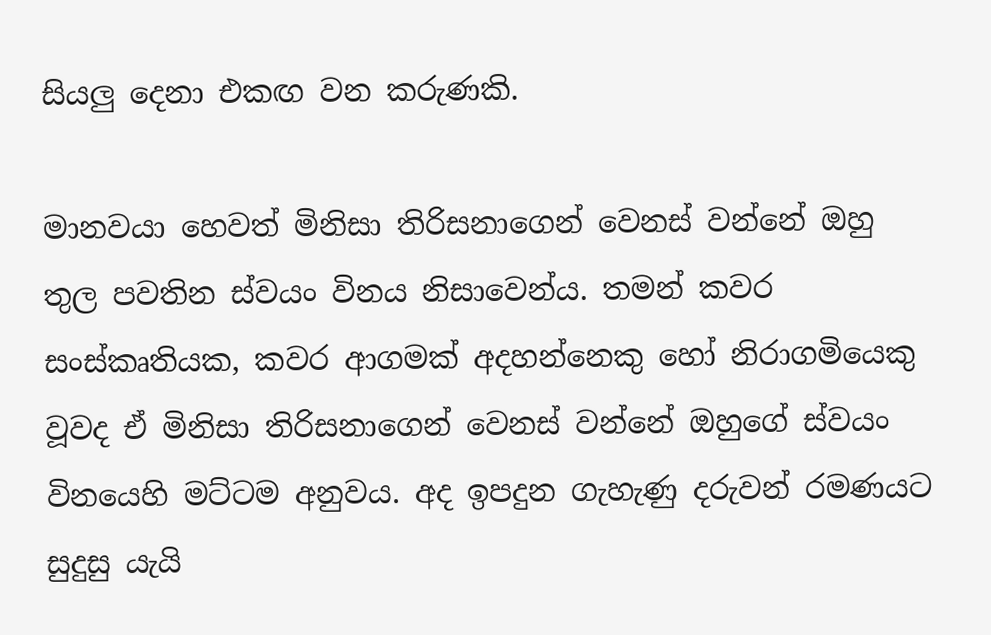සියලු දෙනා එකඟ වන කරුණකි.

මානවයා හෙවත් මිනිසා තිරිසනාගෙන් වෙනස් වන්නේ ඔහු තුල පවතින ස්වයං විනය නිසාවෙන්ය. තමන් කවර සංස්කෘතියක, කවර ආගමක් අදහන්නෙකු හෝ නිරාගමියෙකු වූවද ඒ මිනිසා තිරිසනාගෙන් වෙනස් වන්නේ ඔහුගේ ස්වයං විනයෙහි මට්ටම අනුවය. අද ඉපදුන ගැහැණු දරුවන් රමණයට සුදුසු යැයි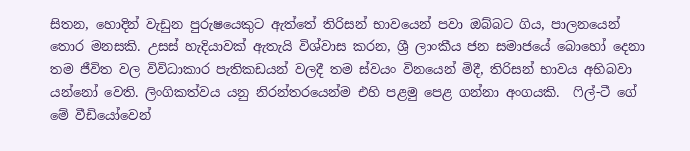සිතන, හොදින් වැඩුන පුරුෂයෙකුට ඇත්තේ තිරිසන් භාවයෙන් පවා ඔබ්බට ගිය, පාලනයෙන් තොර මනසකි. උසස් හැදියාවක් ඇතැයි විශ්වාස කරන, ශ්‍රී ලාංකීය ජන සමාජයේ බොහෝ දෙනා තම ජීවිත වල විවිධාකාර පැතිකඩයන් වලදී තම ස්වයං විනයෙන් මිදී, තිරිසන් භාවය අභිබවා යන්නෝ වෙති. ලිංගිකත්වය යනු නිරන්තරයෙන්ම එහි පළමු පෙළ ගන්නා අංගයකි.  ෆිල්-ටී ගේ මේ වීඩියෝවෙන්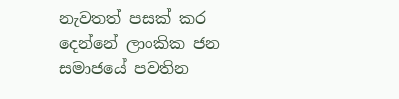නැවතත් පසක් කර දෙන්නේ ලාංකික ජන සමාජයේ පවතින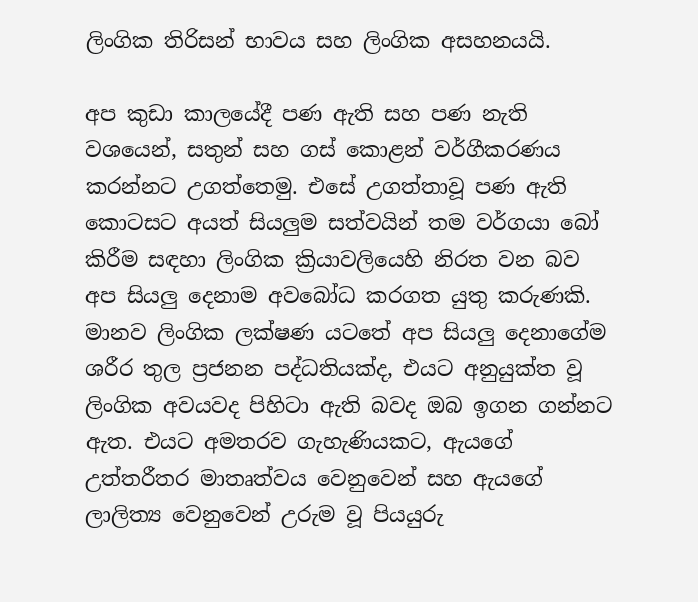ලිංගික තිරිසන් භාවය සහ ලිංගික අසහනයයි.

අප කුඩා කාලයේදී පණ ඇති සහ පණ නැති වශයෙන්, සතුන් සහ ගස් කොළන් වර්ගීකරණය කරන්නට උගත්තෙමු. එසේ උගත්තාවූ පණ ඇති කොටසට අයත් සියලුම සත්වයින් තම වර්ගයා බෝ කිරීම සඳහා ලිංගික ක්‍රියාවලියෙහි නිරත වන බව අප සියලු දෙනාම අවබෝධ කරගත යුතු කරුණකි. මානව ලිංගික ලක්ෂණ යටතේ අප සියලු දෙනාගේම ශරීර තුල ප්‍රජනන පද්ධතියක්ද, එයට අනුයුක්ත වූ ලිංගික අවයවද පිහිටා ඇති බවද ඔබ ඉගන ගන්නට ඇත. එයට අමතරව ගැහැණියකට, ඇයගේ උත්තරීතර මාතෘත්වය වෙනුවෙන් සහ ඇයගේ ලාලිත්‍ය වෙනුවෙන් උරුම වූ පියයුරු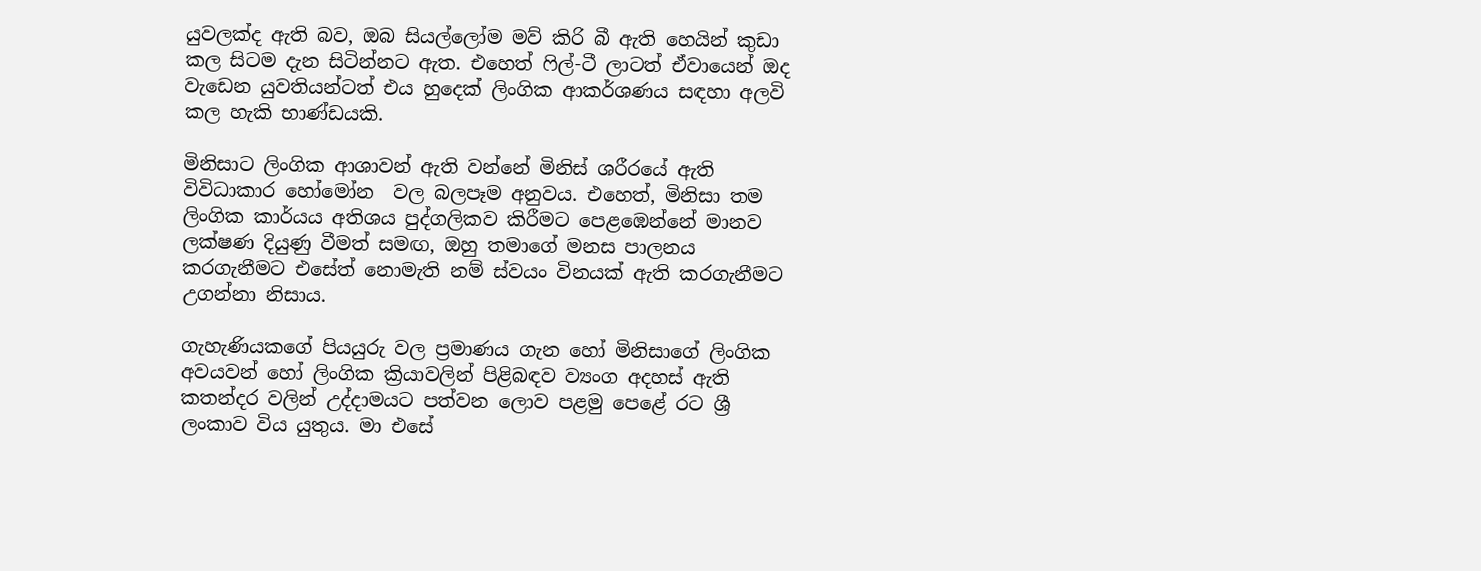යුවලක්ද ඇති බව, ඔබ සියල්ලෝම මව් කිරි බී ඇති හෙයින් කුඩා කල සිටම දැන සිටින්නට ඇත. එහෙත් ෆිල්-ටී ලාටත් ඒවායෙන් ඔද වැඩෙන යුවතියන්ටත් එය හුදෙක් ලිංගික ආකර්ශණය සඳහා අලවි කල හැකි භාණ්ඩයකි.

මිනිසාට ලිංගික ආශාවන් ඇති වන්නේ මිනිස් ශරීරයේ ඇති විවිධාකාර හෝමෝන  වල බලපෑම අනුවය. එහෙත්, මිනිසා තම ලිංගික කාර්යය අතිශය පුද්ගලිකව කිරීමට පෙළඹෙන්නේ මානව ලක්ෂණ දියුණු වීමත් සමඟ, ඔහු තමාගේ මනස පාලනය කරගැනීමට එසේත් නොමැති නම් ස්වයං විනයක් ඇති කරගැනීමට උගන්නා නිසාය.

ගැහැණියකගේ පියයුරු වල ප්‍රමාණය ගැන හෝ මිනිසාගේ ලිංගික අවයවන් හෝ ලිංගික ක්‍රියාවලින් පිළිබඳව ව්‍යංග අදහස් ඇති කතන්දර වලින් උද්දාමයට පත්වන ලොව පළමු පෙළේ රට ශ්‍රී ලංකාව විය යුතුය. මා එසේ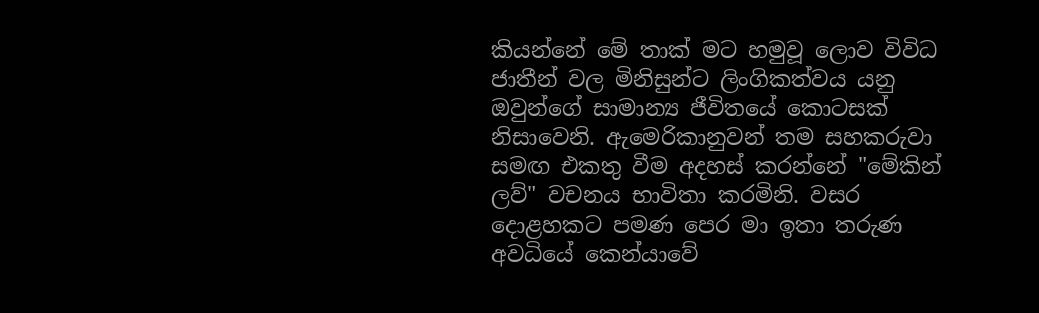කියන්නේ මේ තාක් මට හමුවූ ලොව විවිධ ජාතීන් වල මිනිසුන්ට ලිංගිකත්වය යනු ඔවුන්ගේ සාමාන්‍ය ජීවිතයේ කොටසක් නිසාවෙනි. ඇමෙරිකානුවන් තම සහකරුවා සමඟ එකතු වීම අදහස් කරන්නේ "මේකින් ලව්" වචනය භාවිතා කරමිනි. වසර දොළහකට පමණ පෙර මා ඉතා තරුණ අවධියේ කෙන්යාවේ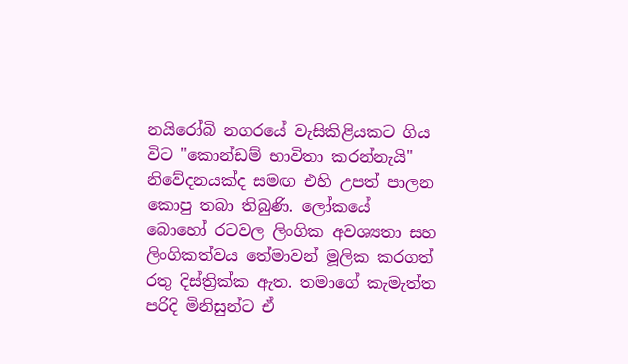නයිරෝබි නගරයේ වැසිකිළියකට ගිය විට "කොන්ඩම් භාවිතා කරන්නැයි" නිවේදනයක්ද සමඟ එහි උපත් පාලන කොපු තබා තිබුණි. ලෝකයේ බොහෝ රටවල ලිංගික අවශ්‍යතා සහ ලිංගිකත්වය තේමාවන් මූලික කරගත් රතු දිස්ත්‍රික්ක ඇත. තමාගේ කැමැත්ත පරිදි මිනිසුන්ට ඒ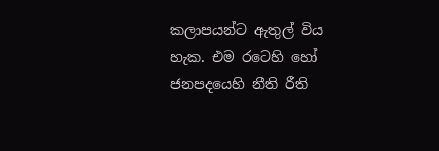කලාපයන්ට ඇතුල් විය හැක. එම රටෙහි හෝ ජනපදයෙහි නීති රීති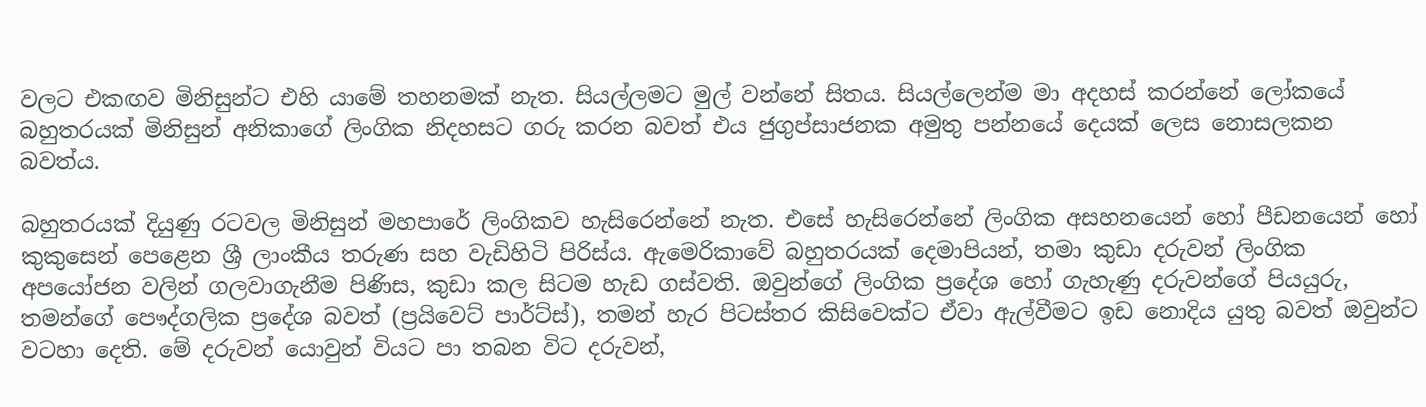වලට එකඟව මිනිසුන්ට එහි යාමේ තහනමක් නැත. සියල්ලමට මුල් වන්නේ සිතය. සියල්ලෙන්ම මා අදහස් කරන්නේ ලෝකයේ බහුතරයක් මිනිසුන් අනිකාගේ ලිංගික නිදහසට ගරු කරන බවත් එය ජුගුප්සාජනක අමුතු පන්නයේ දෙයක් ලෙස නොසලකන බවත්ය.

බහුතරයක් දියුණු රටවල මිනිසුන් මහපාරේ ලිංගිකව හැසිරෙන්නේ නැත. එසේ හැසිරෙන්නේ ලිංගික අසහනයෙන් හෝ පීඩනයෙන් හෝ කුකුසෙන් පෙළෙන ශ්‍රී ලාංකීය තරුණ සහ වැඩිහිටි පිරිස්ය. ඇමෙරිකාවේ බහුතරයක් දෙමාපියන්, තමා කුඩා දරුවන් ලිංගික අපයෝජන වලින් ගලවාගැනීම පිණිස, කුඩා කල සිටම හැඩ ගස්වති. ඔවුන්ගේ ලිංගික ප්‍රදේශ හෝ ගැහැණු දරුවන්ගේ පියයුරු, තමන්ගේ පෞද්ගලික ප්‍රදේශ බවත් (ප්‍රයිවෙට් පාර්ට්ස්), තමන් හැර පිටස්තර කිසිවෙක්ට ඒවා ඇල්වීමට ඉඩ නොදිය යුතු බවත් ඔවුන්ට වටහා දෙති. මේ දරුවන් යොවුන් වියට පා තබන විට දරුවන්,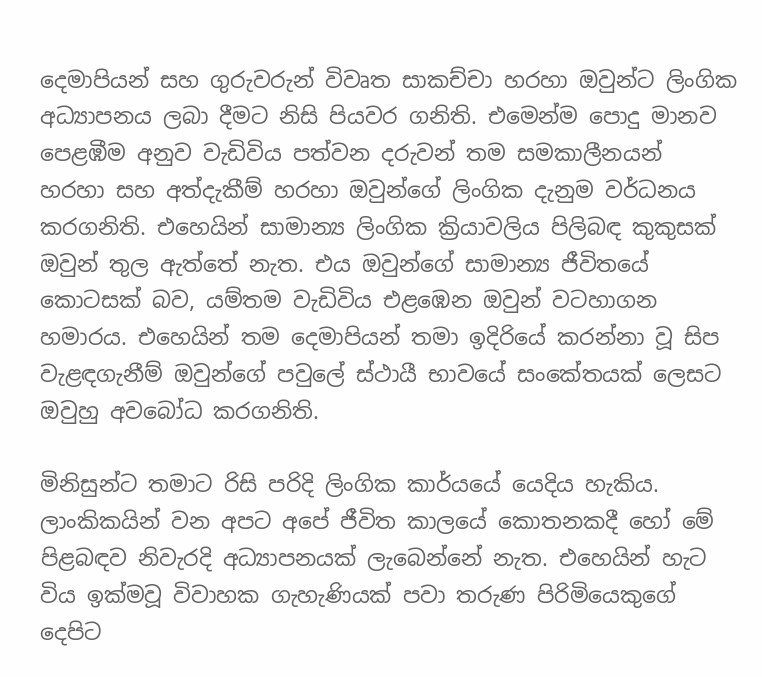දෙමාපියන් සහ ගුරුවරුන් විවෘත සාකච්චා හරහා ඔවුන්ට ලිංගික අධ්‍යාපනය ලබා දීමට නිසි පියවර ගනිති. එමෙන්ම පොදු මානව පෙළඹීම අනුව වැඩිවිය පත්වන දරුවන් තම සමකාලීනයන් හරහා සහ අත්දැකීම් හරහා ඔවුන්ගේ ලිංගික දැනුම වර්ධනය කරගනිති. එහෙයින් සාමාන්‍ය ලිංගික ක්‍රියාවලිය පිලිබඳ කුකුසක් ඔවුන් තුල ඇත්තේ නැත. එය ඔවුන්ගේ සාමාන්‍ය ජීවිතයේ කොටසක් බව, යම්තම වැඩිවිය එළඹෙන ඔවුන් වටහාගන හමාරය. එහෙයින් තම දෙමාපියන් තමා ඉදිරියේ කරන්නා වූ සිප වැළඳගැනීම් ඔවුන්ගේ පවුලේ ස්ථායී භාවයේ සංකේතයක් ලෙසට ඔවුහු අවබෝධ කරගනිති.

මිනිසුන්ට තමාට රිසි පරිදි ලිංගික කාර්යයේ යෙදිය හැකිය. ලාංකිකයින් වන අපට අපේ ජීවිත කාලයේ කොතනකදී හෝ මේ පිළබඳව නිවැරදි අධ්‍යාපනයක් ලැබෙන්නේ නැත. එහෙයින් හැට විය ඉක්මවූ විවාහක ගැහැණියක් පවා තරුණ පිරිමියෙකුගේ දෙපිට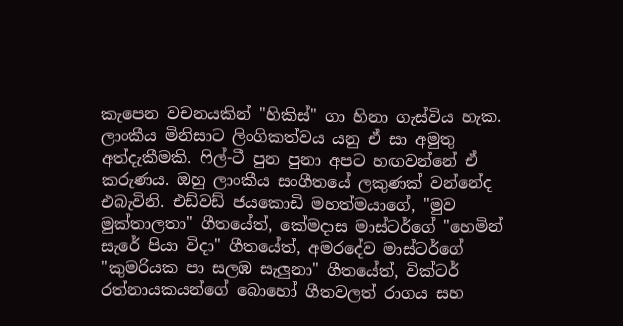කැපෙන වචනයකින් "හිකිස්" ගා හිනා ගැස්විය හැක. ලාංකීය මිනිසාට ලිංගිකත්වය යනු ඒ සා අමුතු අත්දැකීමකි. ෆිල්-ටී පුන පුනා අපට හඟවන්නේ ඒ කරුණය. ඔහු ලාංකීය සංගීතයේ ලකුණක් වන්නේද එබැවිනි. එඩ්වඩ් ජයකොඩි මහත්මයාගේ, "මුව මුක්තාලතා" ගීතයේත්, කේමදාස මාස්ටර්ගේ "හෙමින් සැරේ පියා විදා" ගීතයේත්, අමරදේව මාස්ටර්ගේ "කුමරියක පා සලඹ සැලුනා" ගීතයේත්, වික්ටර් රත්නායකයන්ගේ බොහෝ ගීතවලත් රාගය සහ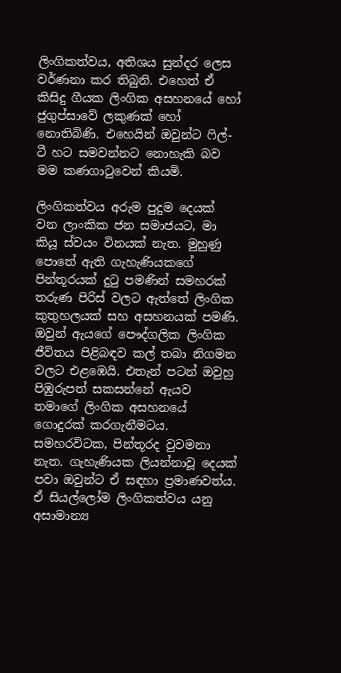ලිංගිකත්වය, අතිශය සුන්දර ලෙස වර්ණනා කර තිබුනි. එහෙත් ඒ කිසිදු ගීයක ලිංගික අසහනයේ හෝ ජුගුප්සාවේ ලකුණක් හෝ නොතිබිණි. එහෙයින් ඔවුන්ට ෆිල්-ටී හට සමවන්නට නොහැකි බව මම කණගාටුවෙන් කියමි.

ලිංගිකත්වය අරුම පුදුම දෙයක් වන ලාංකික ජන සමාජයට, මා කියූ ස්වයං විනයක් නැත. මුහුණු පොතේ ඇති ගැහැණියකගේ පින්තූරයක් දුටු පමණින් සමහරක් තරුණ පිරිස් වලට ඇත්තේ ලිංගික කුතුහලයක් සහ අසහනයක් පමණි. ඔවුන් ඇයගේ පෞද්ගලික ලිංගික ජීවිතය පිළිබඳව කල් තබා නිගමන වලට එළඹෙයි. එතැන් පටන් ඔවුහු පිඹුරුපත් සකසන්නේ ඇයව තමාගේ ලිංගික අසහනයේ ගොදුරක් කරගැනීමටය. සමහරවිටක, පින්තූරද වුවමනා නැත. ගැහැණියක ලියන්නාවූ දෙයක් පවා ඔවුන්ට ඒ සඳහා ප්‍රමාණවත්ය. ඒ සියල්ලෝම ලිංගිකත්වය යනු අසාමාන්‍ය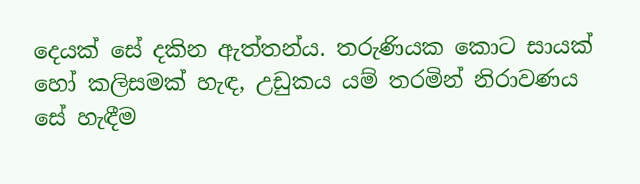දෙයක් සේ දකින ඇත්තන්ය. තරුණියක කොට සායක් හෝ කලිසමක් හැඳ, උඩුකය යම් තරමින් නිරාවණය සේ හැඳීම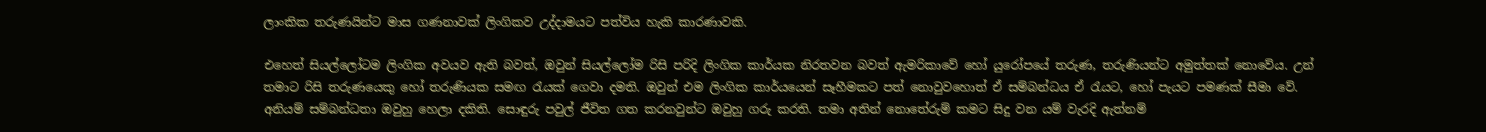ලාංකික තරුණයින්ට මාස ගණනාවක් ලිංගිකව උද්දාමයට පත්විය හැකි කාරණාවකි.

එහෙත් සියල්ලෝටම ලිංගික අවයව ඇති බවත්, ඔවුන් සියල්ලෝම රිසි පරිදි ලිංගික කාර්යක නිරතවන බවත් ඇමරිකාවේ හෝ යුරෝපයේ තරුණ, තරුණියන්ට අමුත්තක් නොවේය. උන් තමාට රිසි තරුණයෙකු හෝ තරුණියක සමඟ රැයක් ගෙවා දමති. ඔවුන් එම ලිංගික කාර්යයෙන් සෑහීමකට පත් නොවුවහොත් ඒ සම්බන්ධය ඒ රැයට, හෝ පැයට පමණක් සීමා වේ. අනියම් සම්බන්ධතා ඔවුහු හෙලා දකිති. සොඳුරු පවුල් ජීවිත ගත කරනවුන්ට ඔවුහු ගරු කරති. තමා අතින් නොතේරුම් කමට සිදු වන යම් වැරදි ඇත්නම්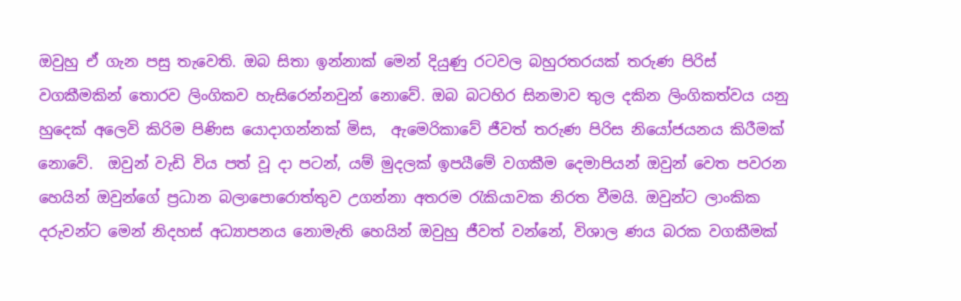ඔවුහු ඒ ගැන පසු තැවෙති. ඔබ සිතා ඉන්නාක් මෙන් දියුණු රටවල බහුරතරයක් තරුණ පිරිස් වගකීමකින් තොරව ලිංගිකව හැසිරෙන්නවුන් නොවේ. ඔබ බටහිර සිනමාව තුල දකින ලිංගිකත්වය යනු හුදෙක් අලෙවි කිරිම පිණිස යොදාගන්නක් මිස,  ඇමෙරිකාවේ ජීවත් තරුණ පිරිස නියෝජයනය කිරීමක් නොවේ.  ඔවුන් වැඩි විය පත් වූ දා පටන්, යම් මුදලක් ඉපයීමේ වගකීම දෙමාපියන් ඔවුන් වෙත පවරන හෙයින් ඔවුන්ගේ ප්‍රධාන බලාපොරොත්තුව උගන්නා අතරම රැකියාවක නිරත වීමයි. ඔවුන්ට ලාංකික දරුවන්ට මෙන් නිදහස් අධ්‍යාපනය නොමැති හෙයින් ඔවුහු ජීවත් වන්නේ, විශාල ණය බරක වගකීමක්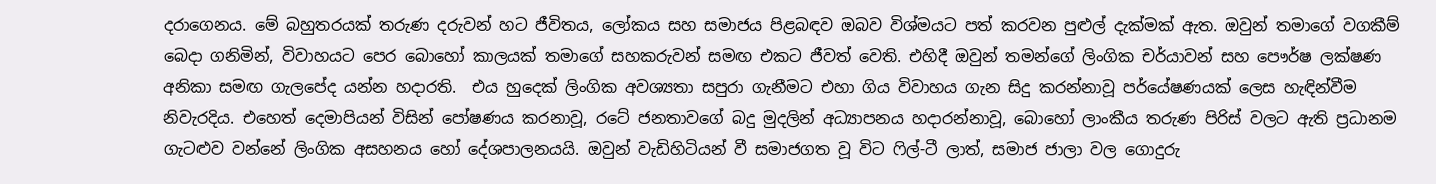දරාගෙනය. මේ බහුතරයක් තරුණ දරුවන් හට ජීවිතය, ලෝකය සහ සමාජය පිළබඳව ඔබව විශ්මයට පත් කරවන පුළුල් දැක්මක් ඇත. ඔවුන් තමාගේ වගකීම් බෙදා ගනිමින්, විවාහයට පෙර බොහෝ කාලයක් තමාගේ සහකරුවන් සමඟ එකට ජීවත් වෙති. එහිදී ඔවුන් තමන්ගේ ලිංගික චර්යාවන් සහ පෞර්ෂ ලක්ෂණ අනිකා සමඟ ගැලපේද යන්න හදාරති.  එය හුදෙක් ලිංගික අවශ්‍යතා සපුරා ගැනීමට එහා ගිය විවාහය ගැන සිදු කරන්නාවූ පර්යේෂණයක් ලෙස හැඳින්වීම නිවැරදිය. එහෙත් දෙමාපියන් විසින් පෝෂණය කරනාවූ, රටේ ජනතාවගේ බදු මුදලින් අධ්‍යාපනය හදාරන්නාවූ, බොහෝ ලාංකීය තරුණ පිරිස් වලට ඇති ප්‍රධානම ගැටළුව වන්නේ ලිංගික අසහනය හෝ දේශපාලනයයි. ඔවුන් වැඩිහිටියන් වී සමාජගත වූ විට ෆිල්-ටී ලාත්, සමාජ ජාලා වල ගොදුරු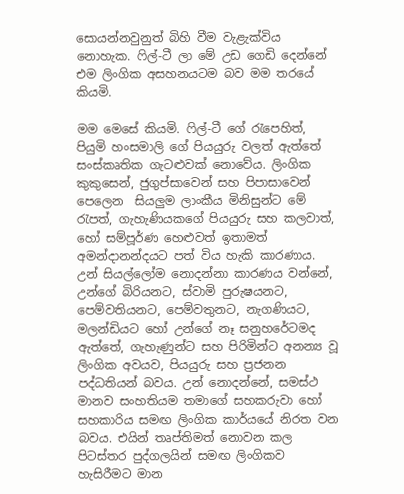සොයන්නවුනුත් බිහි වීම වැළැක්විය නොහැක. ෆිල්-ටී ලා මේ උඩ ගෙඩි දෙන්නේ එම ලිංගික අසහනයටම බව මම තරයේ කියමි.

මම මෙසේ කියමි. ෆිල්-ටී ගේ රැපෙහිත්, පියුමි හංසමාලි ගේ පියයුරු වලත් ඇත්තේ සංස්කෘතික ගැටළුවක් නොවේය. ලිංගික කුකුසෙන්, ජුගුප්සාවෙන් සහ පිපාසාවෙන් පෙලෙන  සියලුම ලාංකීය මිනිසුන්ට මේ රැපත්, ගැහැණියකගේ පියයුරු සහ කලවාත්, හෝ සම්පූර්ණ හෙළුවත් ඉතාමත් අමන්දානන්දයට පත් විය හැකි කාරණාය. උන් සියල්ලෝම නොදන්නා කාරණය වන්නේ, උන්ගේ බිරියනට, ස්වාමි පුරුෂයනට, පෙම්වතියනට, පෙම්වතුනට, නැගණියට, මලන්ඩියට හෝ උන්ගේ නෑ සනුහරේටමද ඇත්තේ, ගැහැණුන්ට සහ පිරිමින්ට අනන්‍ය වූ ලිංගික අවයව, පියයුරු සහ ප්‍රජනන පද්ධතියන් බවය. උන් නොදන්නේ, සමස්ථ මානව සංහතියම තමාගේ සහකරුවා හෝ සහකාරිය සමඟ ලිංගික කාර්යයේ නිරත වන බවය. එයින් තෘප්තිමත් නොවන කල පිටස්තර පුද්ගලයින් සමඟ ලිංගිකව හැසිරීමට මාන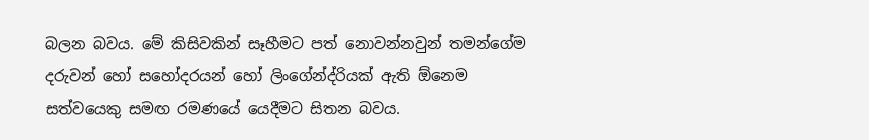බලන බවය. මේ කිසිවකින් සෑහීමට පත් නොවන්නවුන් තමන්ගේම දරුවන් හෝ සහෝදරයන් හෝ ලිංගේන්ද්රියක් ඇති ඕනෙම සත්වයෙකු සමඟ රමණයේ යෙදීමට සිතන බවය.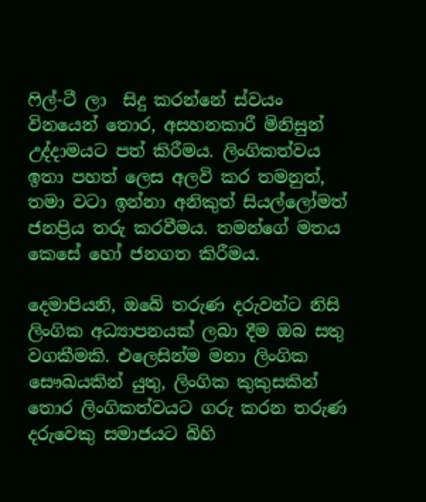ෆිල්-ටී ලා  සිදු කරන්නේ ස්වයං විනයෙන් තොර, අසහනකාරී මිනිසුන් උද්දාමයට පත් කිරීමය. ලිංගිකත්වය ඉතා පහත් ලෙස අලවි කර තමනුත්, තමා වටා ඉන්නා අනිකුත් සියල්ලෝමත් ජනප්‍රිය තරු කරවීමය. තමන්ගේ මතය කෙසේ හෝ ජනගත කිරීමය.

දෙමාපියනි, ඔබේ තරුණ දරුවන්ට නිසි ලිංගික අධ්‍යාපනයක් ලබා දීම ඔබ සතු වගකීමකි. එලෙසින්ම මනා ලිංගික සෞඛයකින් යුතු, ලිංගික කුකුසකින් තොර ලිංගිකත්වයට ගරු කරන තරුණ දරුවෙකු සමාජයට බිහි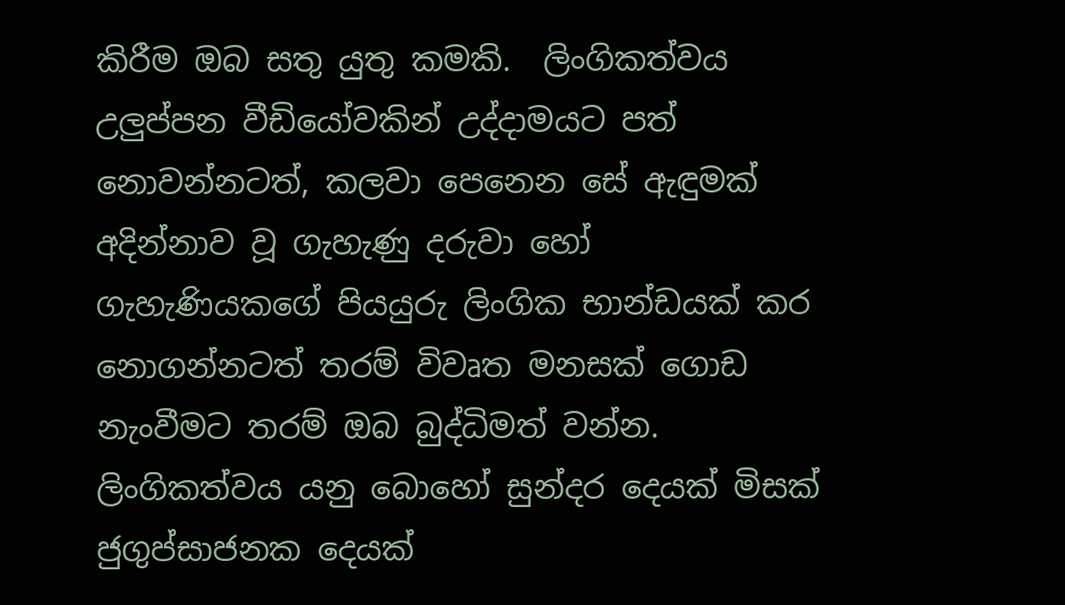කිරීම ඔබ සතු යුතු කමකි.  ලිංගිකත්වය උලුප්පන වීඩියෝවකින් උද්දාමයට පත් නොවන්නටත්, කලවා පෙනෙන සේ ඇඳුමක් අදින්නාව වූ ගැහැණු දරුවා හෝ ගැහැණියකගේ පියයුරු ලිංගික භාන්ඩයක් කර නොගන්නටත් තරම් විවෘත මනසක් ගොඩ නැංවීමට තරම් ඔබ බුද්ධිමත් වන්න. ලිංගිකත්වය යනු බොහෝ සුන්දර දෙයක් මිසක් ජුගුප්සාජනක දෙයක්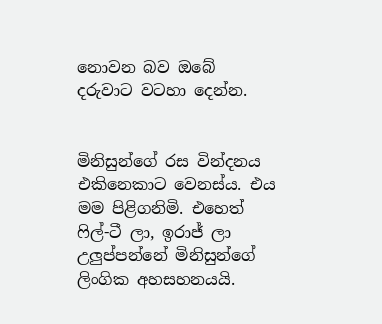නොවන බව ඔබේ දරුවාට වටහා දෙන්න.


මිනිසුන්ගේ රස වින්දනය එකිනෙකාට වෙනස්ය. එය මම පිළිගනිමි. එහෙත් ෆිල්-ටී ලා, ඉරාජ් ලා උලුප්පන්නේ මිනිසුන්ගේ ලිංගික අහසහනයයි.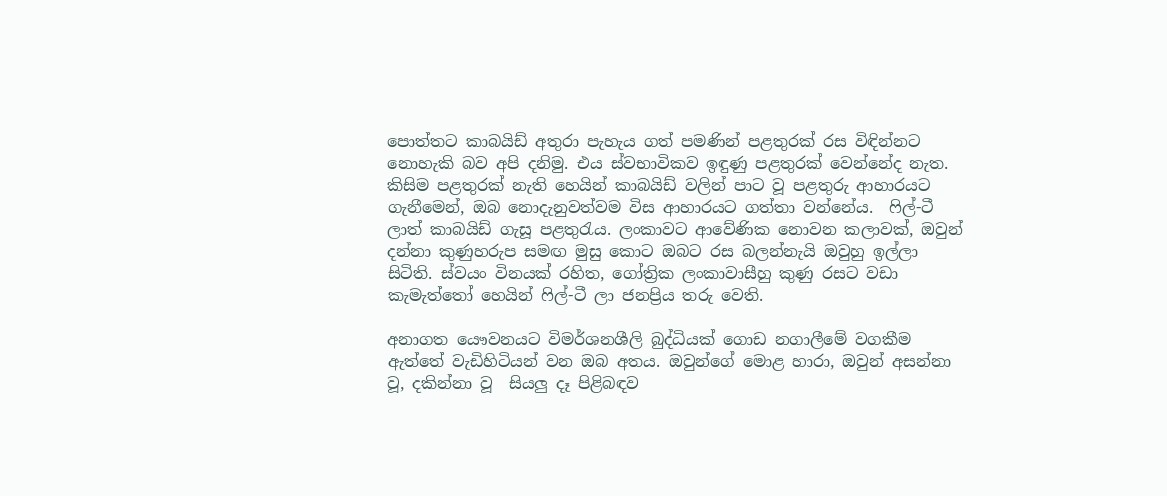පොත්තට කාබයිඩ් අතුරා පැහැය ගත් පමණින් පළතුරක් රස විඳින්නට නොහැකි බව අපි දනිමු. එය ස්වභාවිකව ඉඳුණු පළතුරක් වෙන්නේද නැත. කිසිම පළතුරක් නැති හෙයින් කාබයිඩ් වලින් පාට වූ පළතුරු ආහාරයට ගැනීමෙන්, ඔබ නොදැනුවත්වම විස ආහාරයට ගත්තා වන්නේය.  ෆිල්-ටී ලාත් කාබයිඩ් ගැසූ පළතුරැය. ලංකාවට ආවේණික නොවන කලාවක්, ඔවුන් දන්නා කුණුහරුප සමඟ මුසු කොට ඔබට රස බලන්නැයි ඔවුහු ඉල්ලා සිටිති. ස්වයං විනයක් රහිත, ගෝත්‍රික ලංකාවාසීහු කුණු රසට වඩා කැමැත්තෝ හෙයින් ෆිල්-ටී ලා ජනප්‍රිය තරු වෙති.

අනාගත යෞවනයට විමර්ශනශීලි බුද්ධියක් ගොඩ නගාලීමේ වගකීම ඇත්තේ වැඩිහිටියන් වන ඔබ අතය. ඔවුන්ගේ මොළ හාරා, ඔවුන් අසන්නා වූ, දකින්නා වූ  සියලු දෑ පිළිබඳව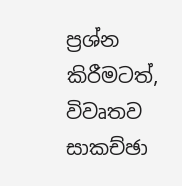ප්‍රශ්න කිරීමටත්, විවෘතව සාකච්ඡා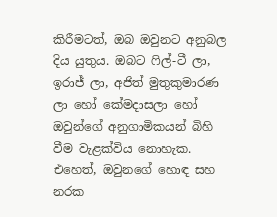කිරීමටත්, ඔබ ඔවුනට අනුබල දිය යුතුය. ඔබට ෆිල්-ටී ලා, ඉරාජ් ලා, අජිත් මුතුකුමාරණ ලා හෝ කේමදාසලා හෝ ඔවුන්ගේ අනුගාමිකයන් බිහි වීම වැළක්විය නොහැක. එහෙත්, ඔවුනගේ හොඳ සහ නරක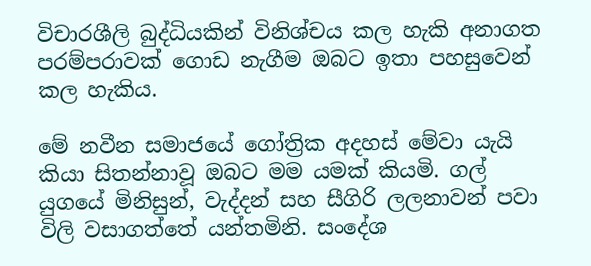විචාරශීලි බුද්ධියකින් විනිශ්චය කල හැකි අනාගත පරම්පරාවක් ගොඩ නැගීම ඔබට ඉතා පහසුවෙන් කල හැකිය.

මේ නවීන සමාජයේ ගෝත්‍රික අදහස් මේවා යැයි කියා සිතන්නාවූ ඔබට මම යමක් කියමි. ගල් යුගයේ මිනිසුන්, වැද්දන් සහ සීගිරි ලලනාවන් පවා විලි වසාගත්තේ යන්තමිනි. සංදේශ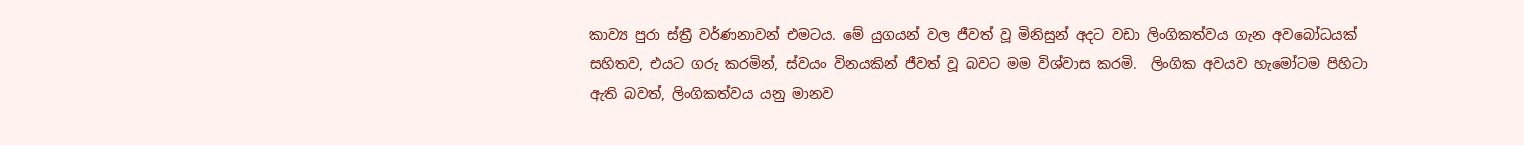කාව්‍ය පුරා ස්ත්‍රී වර්ණනාවන් එමටය. මේ යුගයන් වල ජීවත් වූ මිනිසුන් අදට වඩා ලිංගිකත්වය ගැන අවබෝධයක් සහිතව, එයට ගරු කරමින්, ස්වයං විනයකින් ජීවත් වූ බවට මම විශ්වාස කරමි.  ලිංගික අවයව හැමෝටම පිහිටා ඇති බවත්, ලිංගිකත්වය යනු මානව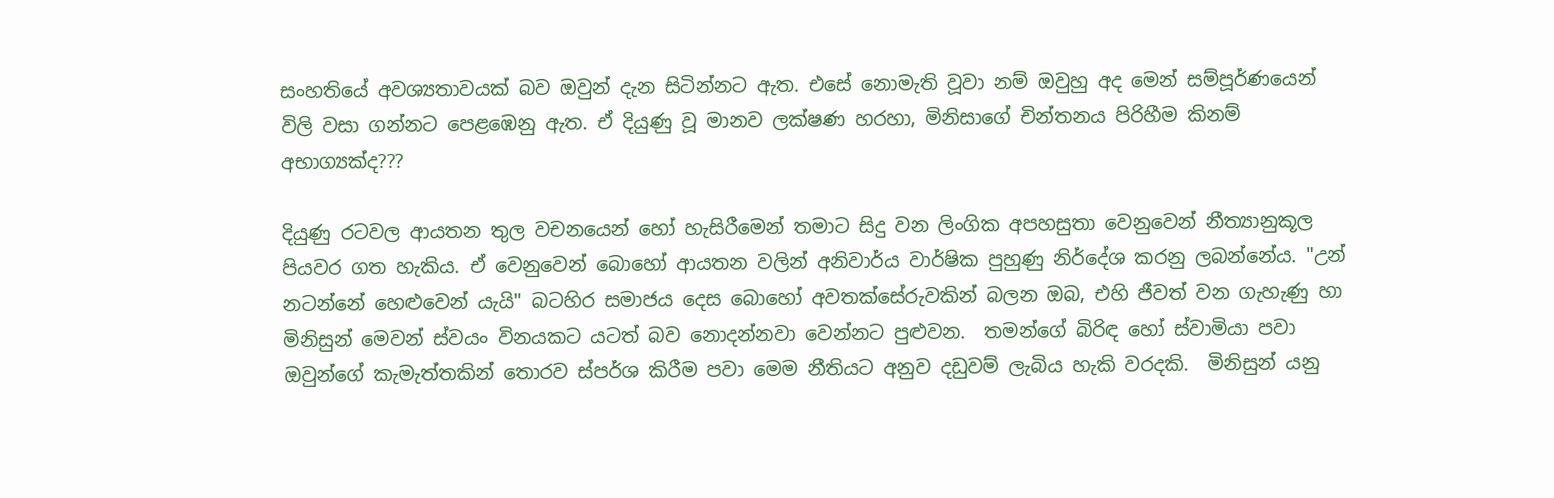සංහතියේ අවශ්‍යතාවයක් බව ඔවුන් දැන සිටින්නට ඇත. එසේ නොමැති වූවා නම් ඔවුහු අද මෙන් සම්පූර්ණයෙන්  විලි වසා ගන්නට පෙළඹෙනු ඇත. ඒ දියුණු වූ මානව ලක්ෂණ හරහා, මිනිසාගේ චින්තනය පිරිහීම කිනම් අභාග්‍යක්ද???

දියුණු රටවල ආයතන තුල වචනයෙන් හෝ හැසිරීමෙන් තමාට සිදු වන ලිංගික අපහසුතා වෙනුවෙන් නීත්‍යානුකූල පියවර ගත හැකිය. ඒ වෙනුවෙන් බොහෝ ආයතන වලින් අනිවාර්ය වාර්ෂික පුහුණු නිර්දේශ කරනු ලබන්නේය. "උන් නටන්නේ හෙළුවෙන් යැයි" බටහිර සමාජය දෙස බොහෝ අවතක්සේරුවකින් බලන ඔබ, එහි ජීවත් වන ගැහැණු හා මිනිසුන් මෙවන් ස්වයං විනයකට යටත් බව නොදන්නවා වෙන්නට පුළුවන.  තමන්ගේ බිරිඳ හෝ ස්වාමියා පවා ඔවුන්ගේ කැමැත්තකින් තොරව ස්පර්ශ කිරීම පවා මෙම නීතියට අනුව දඩුවම් ලැබිය හැකි වරදකි.  මිනිසුන් යනු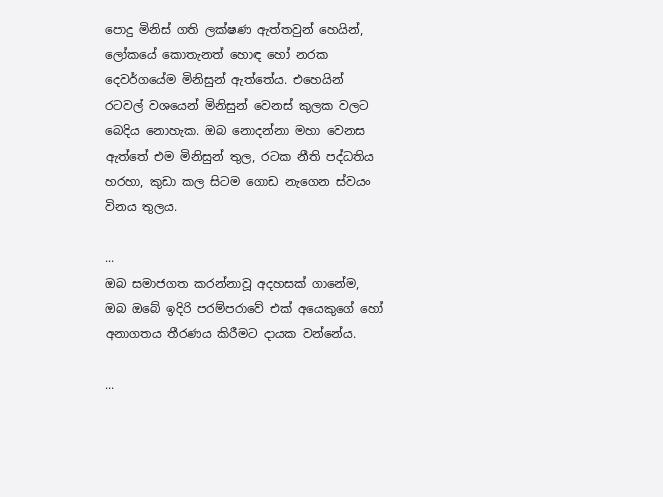පොදු මිනිස් ගති ලක්ෂණ ඇත්තවුන් හෙයින්, ලෝකයේ කොතැනත් හොඳ හෝ නරක දෙවර්ගයේම මිනිසුන් ඇත්තේය. එහෙයින් රටවල් වශයෙන් මිනිසුන් වෙනස් කුලක වලට බෙදිය නොහැක. ඔබ නොදන්නා මහා වෙනස ඇත්තේ එම මිනිසුන් තුල, රටක නීති පද්ධතිය හරහා, කුඩා කල සිටම ගොඩ නැගෙන ස්වයං විනය තුලය.

...
ඔබ සමාජගත කරන්නාවූ අදහසක් ගානේම, ඔබ ඔබේ ඉදිරි පරම්පරාවේ එක් අයෙකුගේ හෝ අනාගතය තීරණය කිරීමට දායක වන්නේය.

...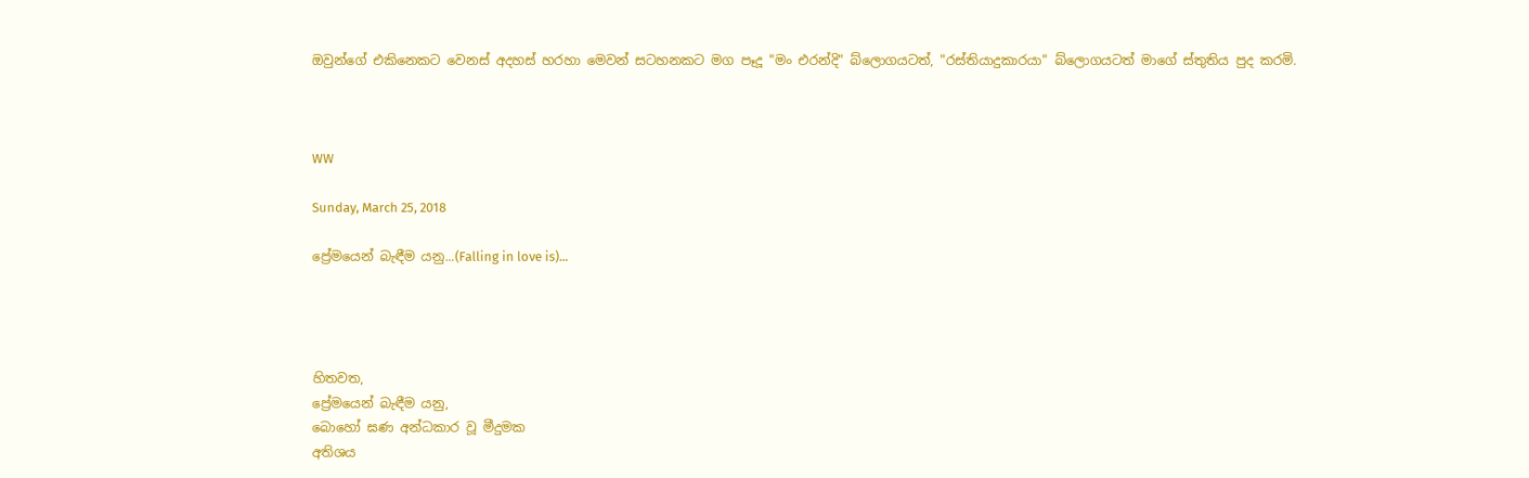ඔවුන්ගේ එකිනෙකට වෙනස් අදහස් හරහා මෙවන් සටහනකට මග පෑදූ "මං එරන්දි" බ්ලොගයටත්, "රස්තියාදුකාරයා" බ්ලොගයටත් මාගේ ස්තුතිය පුද කරමි.



WW

Sunday, March 25, 2018

ප්‍රේමයෙන් බැඳීම යනු...(Falling in love is)...




හිතවත,
ප්‍රේමයෙන් බැඳීම යනු,
බොහෝ ඝණ අන්ධකාර වූ මීදුමක
අතිශය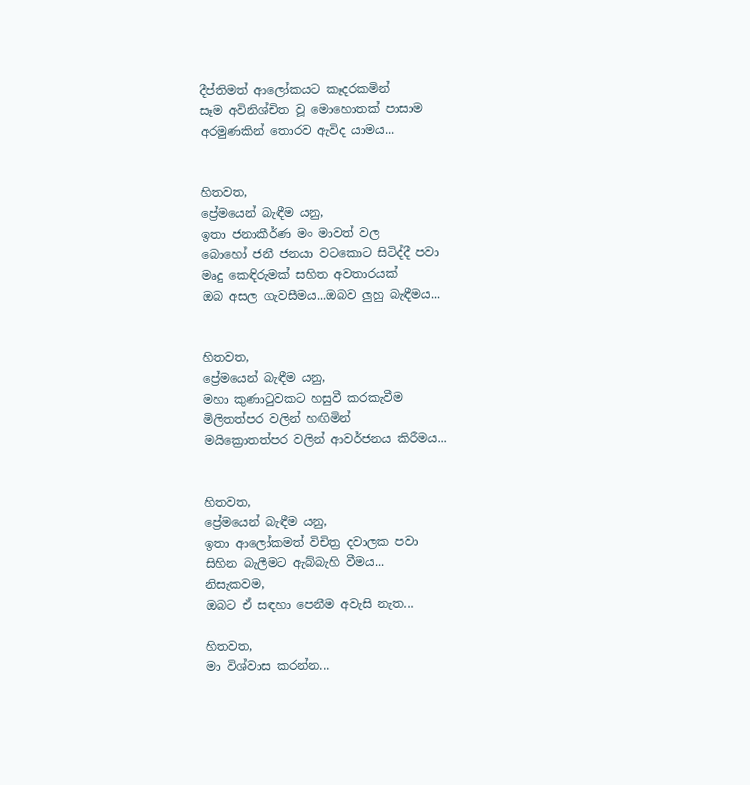දීප්තිමත් ආලෝකයට කෑදරකමින්
සෑම අවිනිශ්චිත වූ මොහොතක් පාසාම
අරමුණකින් තොරව ඇවිද යාමය...


හිතවත,
ප්‍රේමයෙන් බැඳීම යනු,
ඉතා ජනාකීර්ණ මං මාවත් වල
බොහෝ ජනී ජනයා වටකොට සිටිද්දී පවා
මෘදු කෙඳිරුමක් සහිත අවතාරයක්
ඔබ අසල ගැවසීමය...ඔබව ලුහු බැඳීමය...


හිතවත,
ප්‍රේමයෙන් බැඳීම යනු,
මහා කුණාටුවකට හසුවී කරකැවීම
මිලිතත්පර වලින් හඟිමින්
මයික්‍රොතත්පර වලින් ආවර්ජනය කිරීමය...


හිතවත,
ප්‍රේමයෙන් බැඳීම යනු,
ඉතා ආලෝකමත් විචිත්‍ර දවාලක පවා
සිහින බැලීමට ඇබ්බැහි වීමය...
නිසැකවම,
ඔබට ඒ සඳහා පෙනීම අවැසි නැත...

හිතවත,
මා විශ්වාස කරන්න...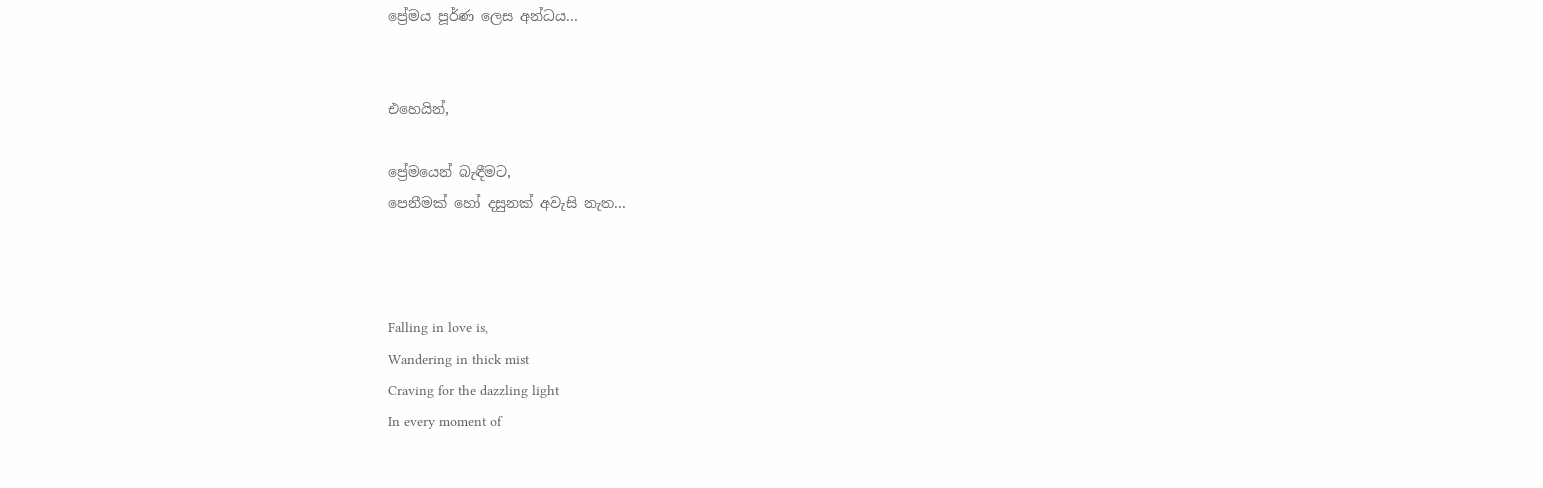ප්‍රේමය පූර්ණ ලෙස අන්ධය...


එහෙයින්,

ප්‍රේමයෙන් බැඳීමට,
පෙනීමක් හෝ දසුනක් අවැසි නැත...



Falling in love is,
Wandering in thick mist
Craving for the dazzling light
In every moment of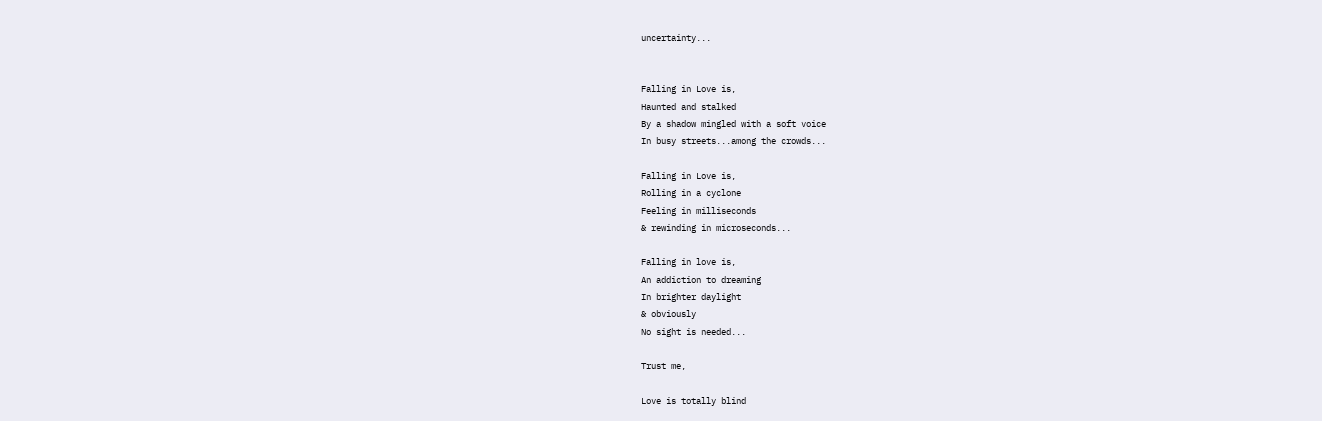uncertainty...


Falling in Love is,
Haunted and stalked
By a shadow mingled with a soft voice
In busy streets...among the crowds...

Falling in Love is,
Rolling in a cyclone
Feeling in milliseconds
& rewinding in microseconds...

Falling in love is,
An addiction to dreaming
In brighter daylight
& obviously
No sight is needed...

Trust me,

Love is totally blind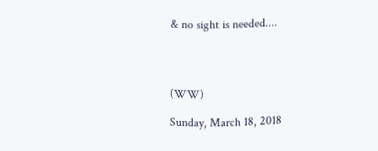& no sight is needed....




(WW)

Sunday, March 18, 2018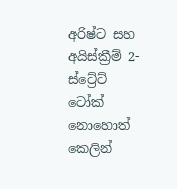අරිෂ්ට සහ අයිස්ක්‍රීම් 2- ස්ට්‍රේට් ටෝක් නොහොත් කෙලින්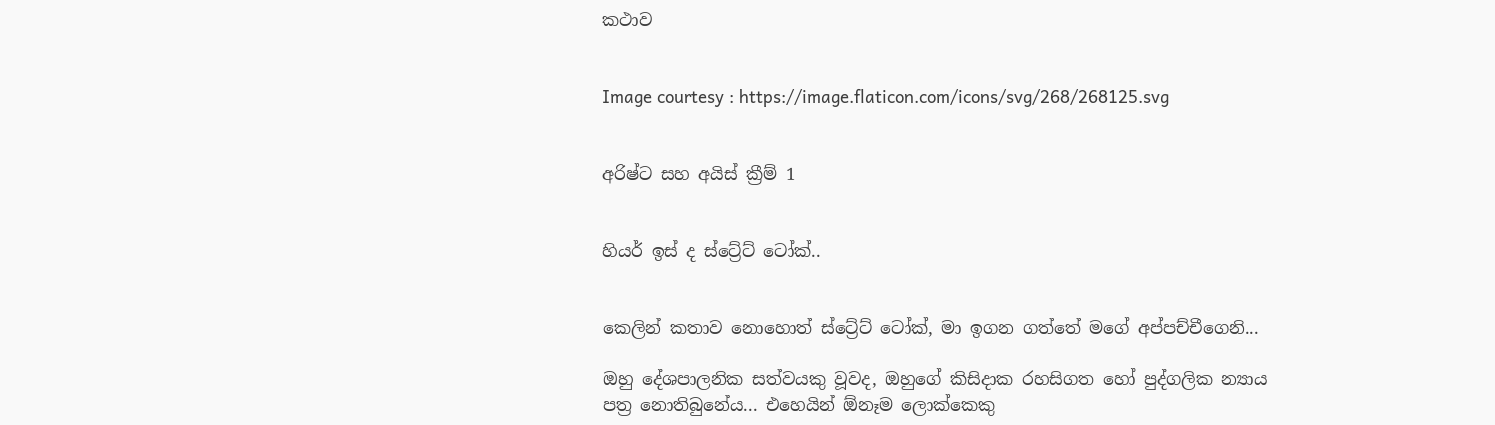කථාව


Image courtesy : https://image.flaticon.com/icons/svg/268/268125.svg


අරිෂ්ට සහ අයිස් ක්‍රීම් 1


හියර් ඉස් ද ස්ට්‍රේට් ටෝක්..


කෙලින් කතාව නොහොත් ස්ට්‍රේට් ටෝක්, මා ඉගන ගත්තේ මගේ අප්පච්චීගෙනි...

ඔහු දේශපාලනික සත්වයකු වූවද, ඔහුගේ කිසිදාක රහසිගත හෝ පුද්ගලික න්‍යාය පත්‍ර නොතිබුනේය... එහෙයින් ඕනෑම ලොක්කෙකු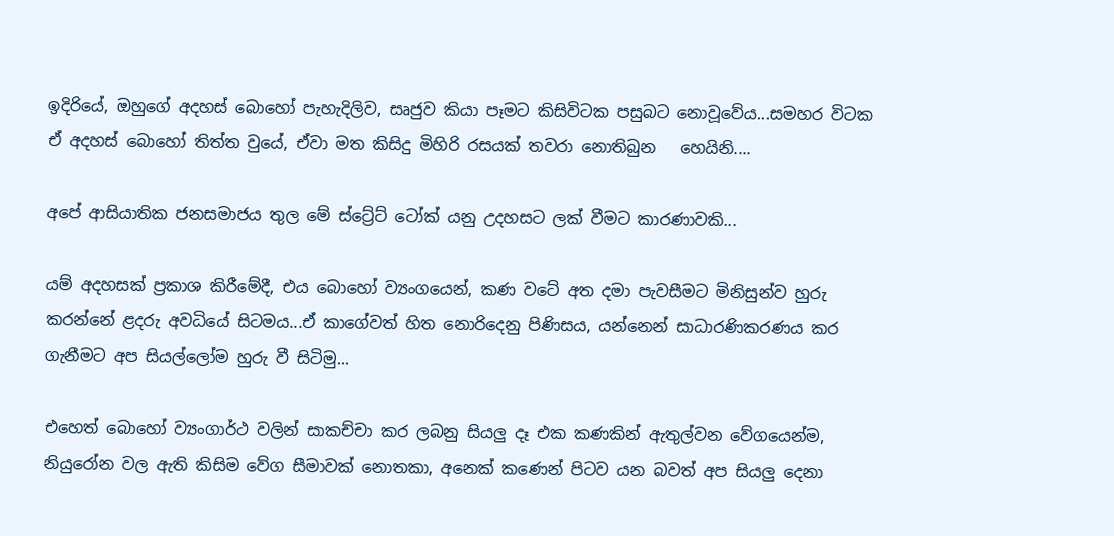ඉදිරියේ, ඔහුගේ අදහස් බොහෝ පැහැදිලිව, සෘජුව කියා පෑමට කිසිවිටක පසුබට නොවූවේය...සමහර විටක ඒ අදහස් බොහෝ තිත්ත වුයේ, ඒවා මත කිසිදු මිහිරි රසයක් තවරා නොතිබුන   හෙයිනි....

අපේ ආසියාතික ජනසමාජය තුල මේ ස්ට්‍රේට් ටෝක් යනු උදහසට ලක් වීමට කාරණාවකි...

යම් අදහසක් ප්‍රකාශ කිරීමේදී, එය බොහෝ ව්‍යංගයෙන්, කණ වටේ අත දමා පැවසීමට මිනිසුන්ව හුරු කරන්නේ ළදරු අවධියේ සිටමය...ඒ කාගේවත් හිත නොරිදෙනු පිණිසය, යන්නෙන් සාධාරණිකරණය කර ගැනීමට අප සියල්ලෝම හුරු වී සිටිමු...

එහෙත් බොහෝ ව්‍යංගාර්ථ වලින් සාකච්චා කර ලබනු සියලු දෑ එක කණකින් ඇතුල්වන වේගයෙන්ම, නියුරෝන වල ඇති කිසිම වේග සීමාවක් නොතකා, අනෙක් කණෙන් පිටව යන බවත් අප සියලු දෙනා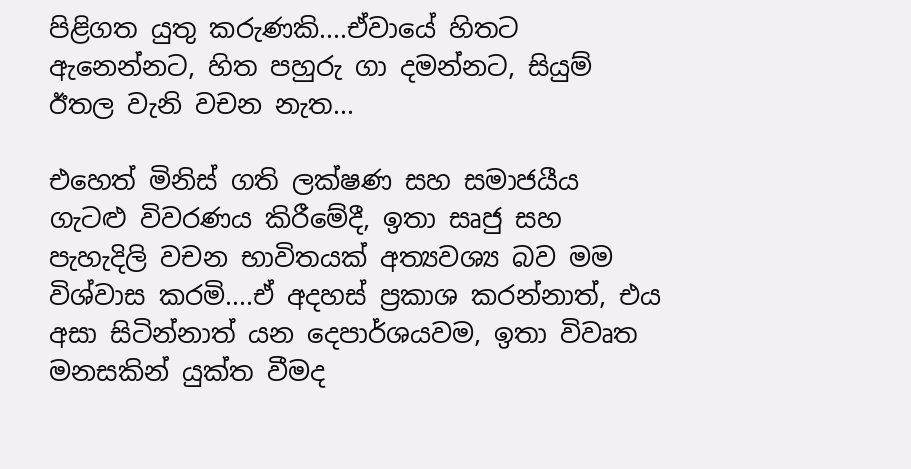පිළිගත යුතු කරුණකි....ඒවායේ හිතට ඇනෙන්නට, හිත පහුරු ගා දමන්නට, සියුම් ඊතල වැනි වචන නැත...

එහෙත් මිනිස් ගති ලක්ෂණ සහ සමාජයීය ගැටළු විවරණය කිරීමේදී, ඉතා සෘජු සහ පැහැදිලි වචන භාවිතයක් අත්‍යවශ්‍ය බව මම විශ්වාස කරමි....ඒ අදහස් ප්‍රකාශ කරන්නාත්, එය අසා සිටින්නාත් යන දෙපාර්ශයවම, ඉතා විවෘත මනසකින් යුක්ත වීමද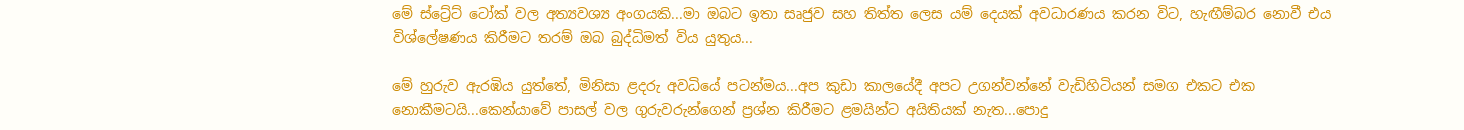මේ ස්ට්‍රේට් ටෝක් වල අත්‍යවශ්‍ය අංගයකි...මා ඔබට ඉතා සෘජුව සහ තිත්ත ලෙස යම් දෙයක් අවධාරණය කරන විට, හැඟීම්බර නොවී එය විශ්ලේෂණය කිරීමට තරම් ඔබ බුද්ධිමත් විය යුතුය...

මේ හුරුව ඇරඹිය යුත්තේ, මිනිසා ළදරු අවධියේ පටන්මය...අප කුඩා කාලයේදී අපට උගන්වන්නේ වැඩිහිටියන් සමග එකට එක නොකීමටයි...කෙන්යාවේ පාසල් වල ගුරුවරුන්ගෙන් ප්‍රශ්න කිරීමට ළමයින්ට අයිතියක් නැත...පොදු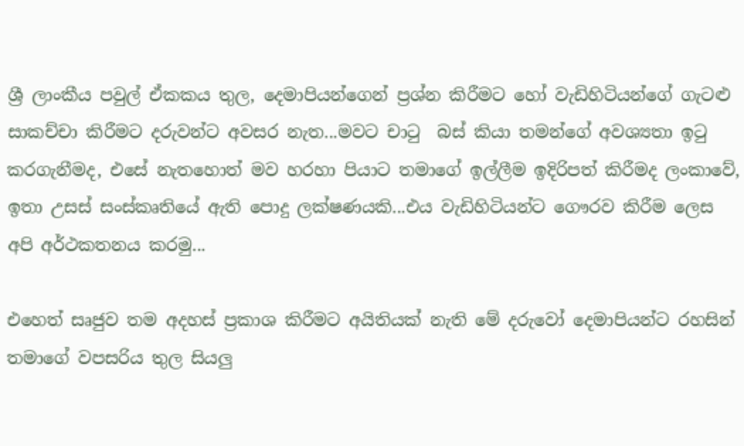ශ්‍රී ලාංකීය පවුල් ඒකකය තුල, දෙමාපියන්ගෙන් ප්‍රශ්න කිරීමට හෝ වැඩිහිටියන්ගේ ගැටළු සාකච්චා කිරීමට දරුවන්ට අවසර නැත...මවට චාටු  බස් කියා තමන්ගේ අවශ්‍යතා ඉටු කරගැනීමද, එසේ නැතහොත් මව හරහා පියාට තමාගේ ඉල්ලීම ඉදිරිපත් කිරීමද ලංකාවේ, ඉතා උසස් සංස්කෘතියේ ඇති පොදු ලක්ෂණයකි...එය වැඩිහිටියන්ට ගෞරව කිරීම ලෙස අපි අර්ථකතනය කරමු...

එහෙත් සෘජුව තම අදහස් ප්‍රකාශ කිරීමට අයිතියක් නැති මේ දරුවෝ දෙමාපියන්ට රහසින් තමාගේ වපසරිය තුල සියලු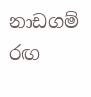නාඩගම් රඟ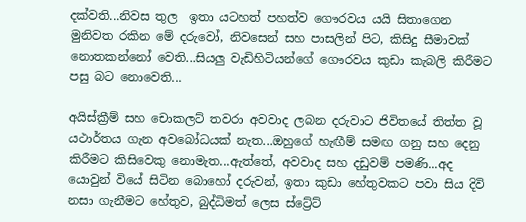දක්වති...නිවස තුල  ඉතා යටහත් පහත්ව ගෞරවය යයි සිතාගෙන මුනිවත රකින මේ දරුවෝ, නිවසෙන් සහ පාසලින් පිට, කිසිදු සීමාවක් නොතකන්නෝ වෙති...සියලු වැඩිහිටියන්ගේ ගෞරවය කුඩා කැබලි කිරීමට පසු බට නොවෙති...

අයිස්ක්‍රීම් සහ චොකලට් තවරා අවවාද ලබන දරුවාට ජිවිතයේ තිත්ත වූ යථාර්තය ගැන අවබෝධයක් නැත...ඔහුගේ හැඟීම් සමඟ ගනු සහ දෙනු කිරීමට කිසිවෙකු නොමැත...ඇත්තේ, අවවාද සහ දඩුවම් පමණි...අද යොවුන් වියේ සිටින බොහෝ දරුවන්, ඉතා කුඩා හේතුවකට පවා සිය දිවි නසා ගැනීමට හේතුව, බුද්ධිමත් ලෙස ස්ට්‍රේට්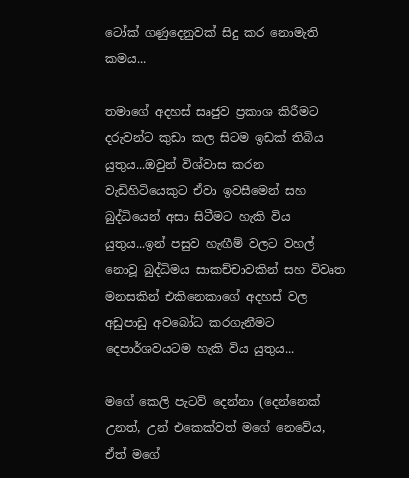ටෝක් ගණුදෙනුවක් සිදු කර නොමැති කමය...

තමාගේ අදහස් සෘජුව ප්‍රකාශ කිරීමට දරුවන්ට කුඩා කල සිටම ඉඩක් තිබිය යුතුය...ඔවුන් විශ්වාස කරන වැඩිහිටියෙකුට ඒවා ඉවසීමෙන් සහ බුද්ධියෙන් අසා සිටීමට හැකි විය යුතුය...ඉන් පසුව හැඟීම් වලට වහල් නොවූ බුද්ධිමය සාකච්චාවකින් සහ විවෘත මනසකින් එකිනෙකාගේ අදහස් වල අඩුපාඩු අවබෝධ කරගැනීමට දෙපාර්ශවයටම හැකි විය යුතුය...

මගේ කෙලි පැටව් දෙන්නා (දෙන්නෙක් උනත්, උන් එකෙක්වත් මගේ නෙවේය, ඒත් මගේ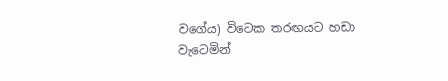වගේය) විටෙක තරඟයට හඩා වැටෙමින්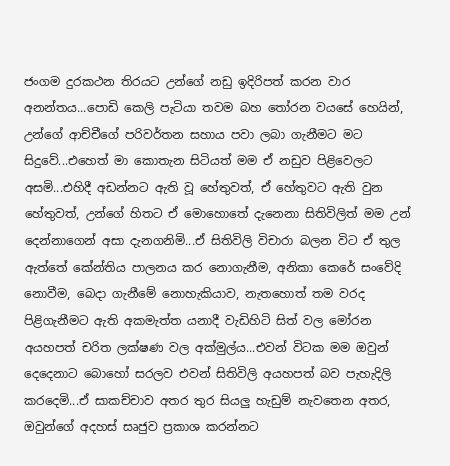ජංගම දුරකථන තිරයට උන්ගේ නඩු ඉදිරිපත් කරන වාර අනන්තය...පොඩි කෙලි පැටියා තවම බහ තෝරන වයසේ හෙයින්, උන්ගේ ආච්චීගේ පරිවර්තන සහාය පවා ලබා ගැනීමට මට සිදුවේ...එහෙත් මා කොතැන සිටියත් මම ඒ නඩුව පිළිවෙලට අසමි...එහිදී අඩන්නට ඇති වූ හේතුවත්, ඒ හේතුවට ඇති වුන හේතුවත්, උන්ගේ හිතට ඒ මොහොතේ දැනෙනා සිතිවිලිත් මම උන් දෙන්නාගෙන් අසා දැනගනිමි...ඒ සිතිවිලි විචාරා බලන විට ඒ තුල ඇත්තේ කේන්තිය පාලනය කර නොගැනීම, අනිකා කෙරේ සංවේදි නොවීම, බෙදා ගැනීමේ නොහැකියාව, නැතහොත් තම වරද පිළිගැනීමට ඇති අකමැත්ත යනාදී වැඩිහිටි සිත් වල මෝරන අයහපත් චරිත ලක්ෂණ වල අක්මුල්ය...එවන් විටක මම ඔවුන් දෙදෙනාට බොහෝ සරලව එවන් සිතිවිලි අයහපත් බව පැහැදිලි කරදෙමි...ඒ සාකච්චාව අතර තුර සියලු හැඩුම් නැවතෙන අතර, ඔවුන්ගේ අදහස් සෘජුව ප්‍රකාශ කරන්නට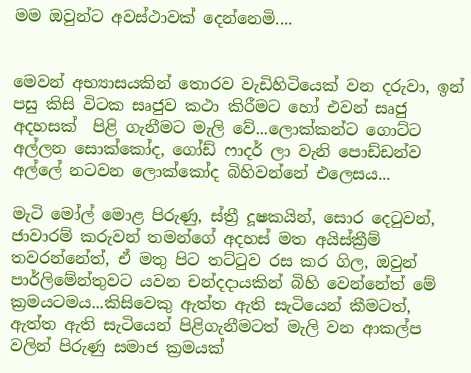මම ඔවුන්ට අවස්ථාවක් දෙන්නෙමි....


මෙවන් අභ්‍යාසයකින් තොරව වැඩිහිටියෙක් වන දරුවා, ඉන් පසු කිසි විටක සෘජුව කථා කිරීමට හෝ එවන් සෘජු අදහසක්  පිළි ගැනීමට මැලි වේ...ලොක්කන්ට ගොට්ට අල්ලන සොක්කෝද, ගෝඩ් ෆාදර් ලා වැනි පොඩ්ඩන්ව අල්ලේ නටවන ලොක්කෝද බිහිවන්නේ එලෙසය...

මැටි මෝල් මොළ පිරුණු, ස්ත්‍රී දූෂකයින්, සොර දෙටුවන්, ජාවාරම් කරුවන් තමන්ගේ අදහස් මත අයිස්ක්‍රීම් තවරන්නේත්, ඒ මතු පිට තට්ටුව රස කර ගිල, ඔවුන් පාර්ලිමේන්තුවට යවන චන්දදායකින් බිහි වෙන්නේත් මේ ක්‍රමයටමය...කිසිවෙකු ඇත්ත ඇති සැටියෙන් කීමටත්, ඇත්ත ඇති සැටියෙන් පිළිගැනීමටත් මැලි වන ආකල්ප වලින් පිරුණු සමාජ ක්‍රමයක්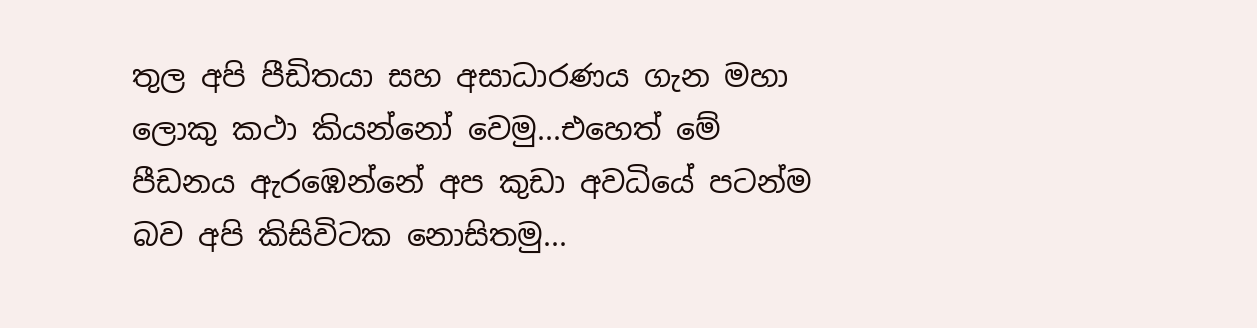තුල අපි පීඩිතයා සහ අසාධාරණය ගැන මහා ලොකු කථා කියන්නෝ වෙමු...එහෙත් මේ පීඩනය ඇරඹෙන්නේ අප කුඩා අවධියේ පටන්ම බව අපි කිසිවිටක නොසිතමු...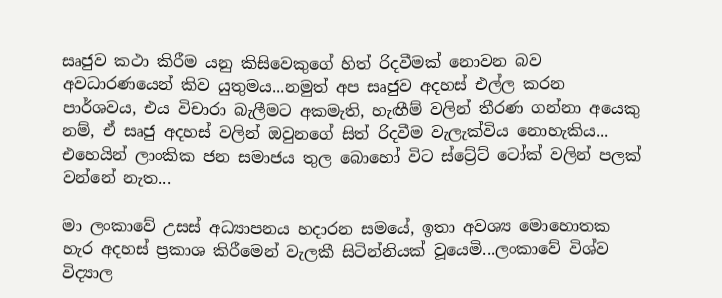සෘජුව කථා කිරීම යනු කිසිවෙකුගේ හිත් රිදවීමක් නොවන බව අවධාරණයෙන් කිව යුතුමය...නමුත් අප සෘජුව අදහස් එල්ල කරන පාර්ශවය, එය විචාරා බැලීමට අකමැති, හැඟීම් වලින් තීරණ ගන්නා අයෙකු නම්, ඒ සෘජු අදහස් වලින් ඔවුනගේ සිත් රිදවීම වැලැක්විය නොහැකිය... එහෙයින් ලාංකික ජන සමාජය තුල බොහෝ විට ස්ට්‍රේට් ටෝක් වලින් පලක් වන්නේ නැත...

මා ලංකාවේ උසස් අධ්‍යාපනය හදාරන සමයේ, ඉතා අවශ්‍ය මොහොතක හැර අදහස් ප්‍රකාශ කිරීමෙන් වැලකී සිටින්නියක් වූයෙමි...ලංකාවේ විශ්ව විද්‍යාල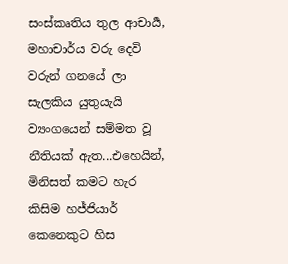සංස්කෘතිය තුල ආචාර්‍ය, මහාචාර්ය වරු දෙවි වරුන් ගනයේ ලා සැලකිය යුතුයැයි ව්‍යංගයෙන් සම්මත වූ නීතියක් ඇත...එහෙයින්, මිනිසත් කමට හැර කිසිම හජ්ජියාර් කෙනෙකුට හිස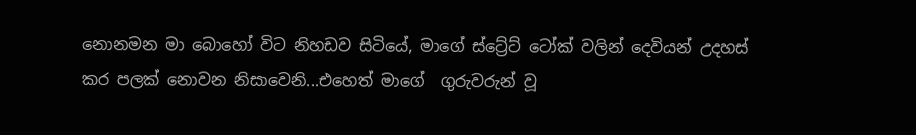නොනමන මා බොහෝ විට නිහඩව සිටියේ, මාගේ ස්ට්‍රේට් ටෝක් වලින් දෙවියන් උදහස් කර පලක් නොවන නිසාවෙනි...එහෙත් මාගේ  ගුරුවරුන් වූ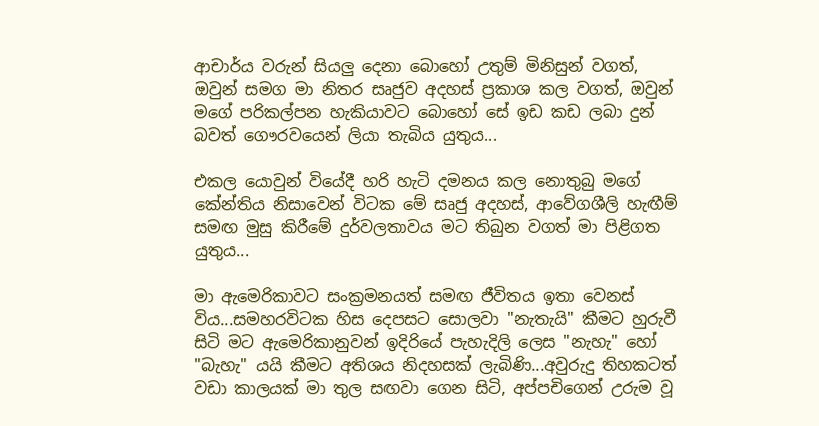ආචාර්ය වරුන් සියලු දෙනා බොහෝ උතුම් මිනිසුන් වගත්, ඔවුන් සමග මා නිතර සෘජුව අදහස් ප්‍රකාශ කල වගත්, ඔවුන්  මගේ පරිකල්පන හැකියාවට බොහෝ සේ ඉඩ කඩ ලබා දුන් බවත් ගෞරවයෙන් ලියා තැබිය යුතුය...

එකල යොවුන් වියේදී හරි හැටි දමනය කල නොතුබු මගේ කේන්තිය නිසාවෙන් විටක මේ සෘජු අදහස්, ආවේගශීලි හැඟීම් සමඟ මුසු කිරීමේ දුර්වලතාවය මට තිබුන වගත් මා පිළිගත යුතුය...

මා ඇමෙරිකාවට සංක්‍රමනයත් සමඟ ජීවිතය ඉතා වෙනස් විය...සමහරවිටක හිස දෙපසට සොලවා "නැතැයි" කීමට හුරුවී සිටි මට ඇමෙරිකානුවන් ඉදිරියේ පැහැදිලි ලෙස "නැහැ" හෝ "බැහැ" යයි කීමට අතිශය නිදහසක් ලැබිණි...අවුරුදු තිහකටත් වඩා කාලයක් මා තුල සඟවා ගෙන සිටි, අප්පචිගෙන් උරුම වූ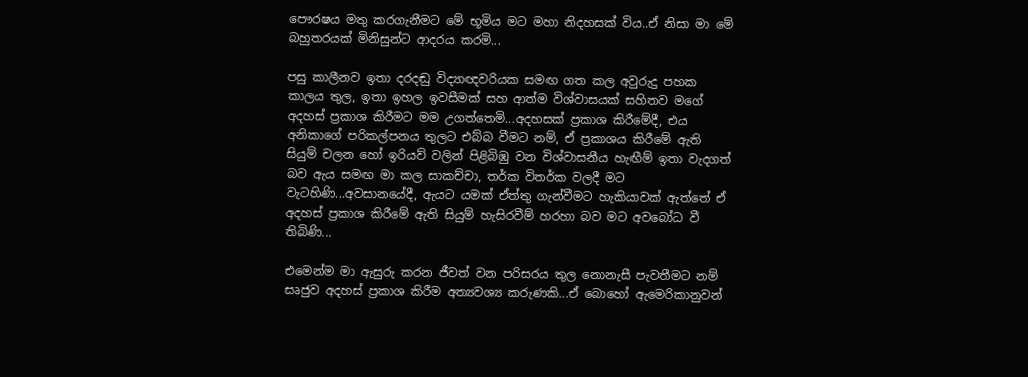පෞරෂය මතු කරගැනීමට මේ භූමිය මට මහා නිදහසක් විය..ඒ නිසා මා මේ බහුතරයක් මිනිසුන්ට ආදරය කරමි...

පසු කාලීනව ඉතා දරදඬු විද්‍යාඥවරියක සමඟ ගත කල අවුරුදු පහක කාලය තුල, ඉතා ඉහල ඉවසීමක් සහ ආත්ම විශ්වාසයක් සහිතව මගේ අදහස් ප්‍රකාශ කිරීමට මම උගත්තෙමි...අදහසක් ප්‍රකාශ කිරීමේදී, එය අනිකාගේ පරිකල්පනය තුලට එබ්බ වීමට නම්, ඒ ප්‍රකාශය කිරීමේ ඇති සියුම් චලන හෝ ඉරියව් වලින් පිළිබිඹු වන විශ්වාසනීය හැඟීම් ඉතා වැදගත් බව ඇය සමඟ මා කල සාකච්චා, තර්ක විතර්ක වලදී මට වැටහිණි...අවසානයේදී, ඇයට යමක් ඒත්තු ගැන්වීමට හැකියාවක් ඇත්තේ ඒ අදහස් ප්‍රකාශ කිරීමේ ඇති සියුම් හැසිරවීම් හරහා බව මට අවබෝධ වී තිබිණි...

එමෙන්ම මා ඇසුරු කරන ජීවත් වන පරිසරය තුල නොනැසී පැවතීමට නම් සෘජුව අදහස් ප්‍රකාශ කිරීම අත්‍යවශ්‍ය කරුණකි...ඒ බොහෝ ඇමෙරිකානුවන්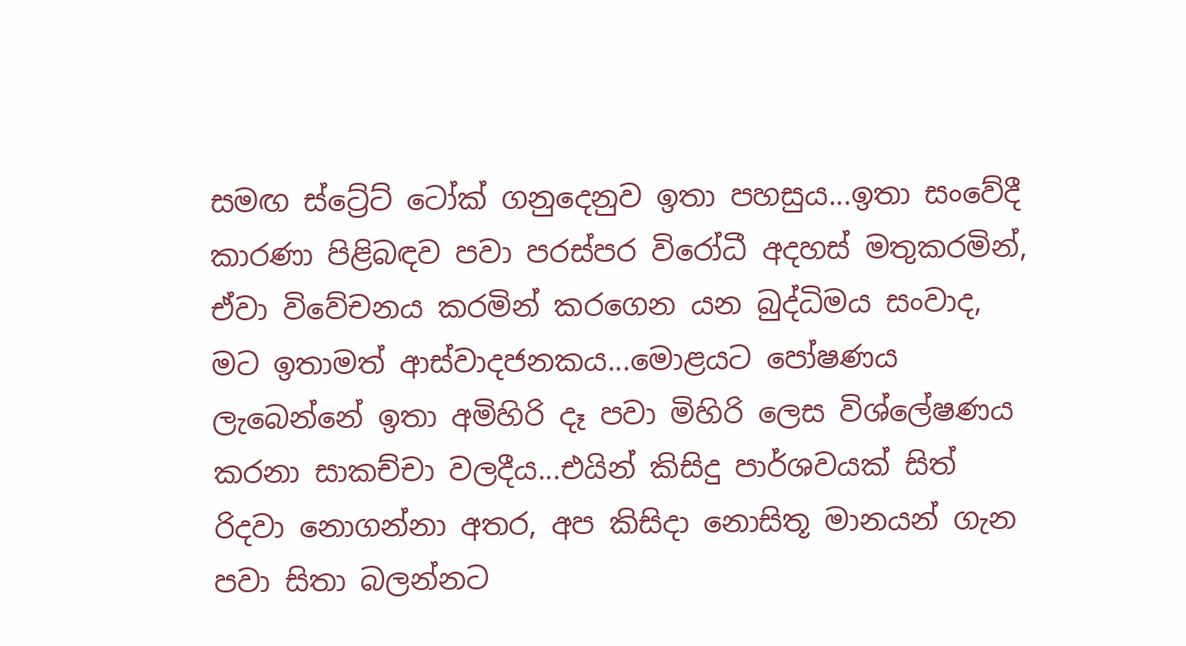සමඟ ස්ට්‍රේට් ටෝක් ගනුදෙනුව ඉතා පහසුය...ඉතා සංවේදී කාරණා පිළිබඳව පවා පරස්පර විරෝධී අදහස් මතුකරමින්, ඒවා විවේචනය කරමින් කරගෙන යන බුද්ධිමය සංවාද, මට ඉතාමත් ආස්වාදජනකය...මොළයට පෝෂණය ලැබෙන්නේ ඉතා අමිහිරි දෑ පවා මිහිරි ලෙස විශ්ලේෂණය කරනා සාකච්චා වලදීය...එයින් කිසිදු පාර්ශවයක් සිත් රිදවා නොගන්නා අතර, අප කිසිදා නොසිතූ මානයන් ගැන පවා සිතා බලන්නට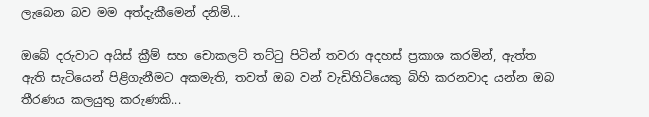ලැබෙන බව මම අත්දැකීමෙන් දනිමි...

ඔබේ දරුවාට අයිස් ක්‍රීම් සහ චොකලට් තට්ටු පිටින් තවරා අදහස් ප්‍රකාශ කරමින්, ඇත්ත ඇති සැටියෙන් පිළිගැනීමට අකමැති, තවත් ඔබ වන් වැඩිහිටියෙකු බිහි කරනවාද යන්න ඔබ තීරණය කලයුතු කරුණකි...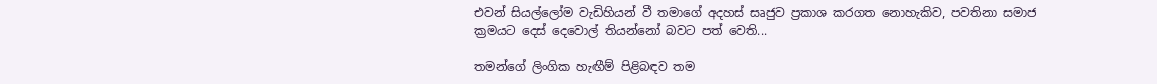එවන් සියල්ලෝම වැඩිහියන් වී තමාගේ අදහස් සෘජුව ප්‍රකාශ කරගත නොහැකිව, පවතිනා සමාජ ක්‍රමයට දෙස් දෙවොල් තියන්නෝ බවට පත් වෙති...

තමන්ගේ ලිංගික හැඟීම් පිළිබඳව තම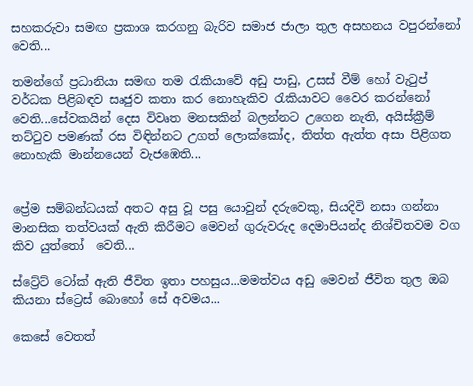සහකරුවා සමඟ ප්‍රකාශ කරගනු බැරිව සමාජ ජාලා තුල අසහනය වපුරන්නෝ වෙති...

තමන්ගේ ප්‍රධානියා සමඟ තම රැකියාවේ අඩු පාඩු, උසස් වීම් හෝ වැටුප් වර්ධක පිළිබඳව සෘජුව කතා කර නොහැකිව රැකියාවට වෛර කරන්නෝ වෙති...සේවකයින් දෙස විවෘත මනසකින් බලන්නට උගෙන නැති, අයිස්ක්‍රීම් තට්ටුව පමණක් රස විඳින්නට උගත් ලොක්කෝද, තිත්ත ඇත්ත අසා පිළිගත නොහැකි මාන්නයෙන් වැජඹෙති...


ප්‍රේම සම්බන්ධයක් අතට අසු වූ පසු යොවුන් දරුවෙකු, සියදිවි නසා ගන්නා මානසික තත්වයක් ඇති කිරීමට මෙවන් ගුරුවරුද දෙමාපියන්ද නිශ්චිතවම වග කිව යුත්තෝ  වෙති...

ස්ට්‍රේට් ටෝක් ඇති ජීවිත ඉතා පහසුය...මමත්වය අඩු මෙවන් ජීවිත තුල ඔබ කියනා ස්ට්‍රෙස් බොහෝ සේ අවමය...

කෙසේ වෙතත්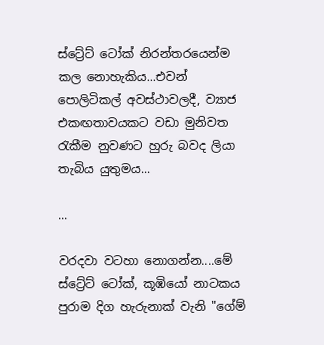ස්ට්‍රේට් ටෝක් නිරන්තරයෙන්ම කල නොහැකිය...එවන් පොලිටිකල් අවස්ථාවලදී, ව්‍යාජ එකඟතාවයකට වඩා මුනිවත රැකීම නුවණට හුරු බවද ලියා තැබිය යුතුමය...

...

වරදවා වටහා නොගන්න....මේ ස්ට්‍රේට් ටෝක්, කූඹියෝ නාටකය පුරාම දිග හැරුනාක්‌ වැනි "ගේම්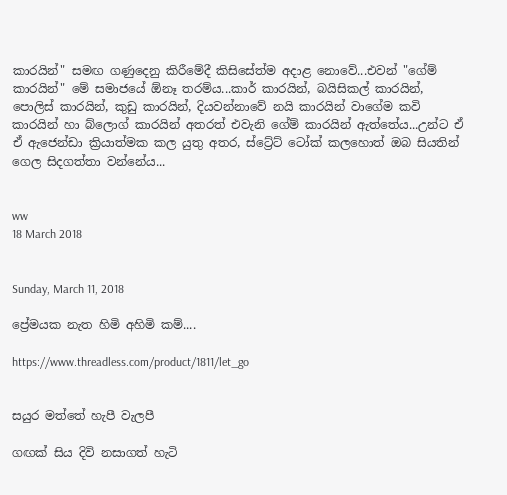කාරයින්" සමඟ ගණුදෙනු කිරීමේදී කිසිසේත්ම අදාළ නොවේ...එවන් "ගේම් කාරයින්" මේ සමාජයේ ඕනෑ තරම්ය...කාර් කාරයින්, බයිසිකල් කාරයින්, පොලිස් කාරයින්, කුඩු කාරයින්, දියවන්නාවේ නයි කාරයින් වාගේම කවි කාරයින් හා බ්ලොග් කාරයින් අතරත් එවැනි ගේම් කාරයින් ඇත්තේය...උන්ට ඒ ඒ ඇජෙන්ඩා ක්‍රියාත්මක කල යුතු අතර, ස්ට්‍රේට් ටෝක් කලහොත් ඔබ සියතින් ගෙල සිදගත්තා වන්නේය...


ww
18 March 2018


Sunday, March 11, 2018

ප්‍රේමයක නැත හිමි අහිමි කම්....

https://www.threadless.com/product/1811/let_go


සයුර මත්තේ හැපී වැලපී

ගඟක් සිය දිවි නසාගත් හැටි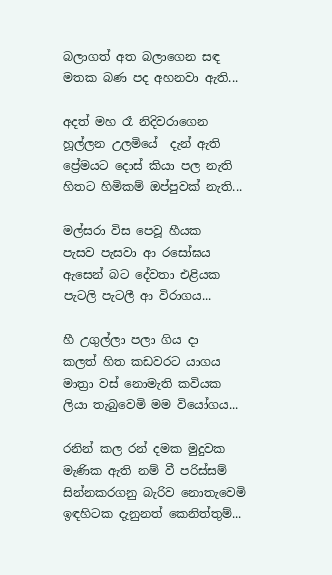බලාගත් අත බලාගෙන සඳ
මතක බණ පද අහනවා ඇති...

අදත් මහ රෑ නිදිවරාගෙන
හූල්ලන උලමියේ  දැන් ඇති
ප්‍රේමයට දොස් කියා පල නැති
හිතට හිමිකම් ඔප්පුවක් නැති...

මල්සරා විස පෙවූ හීයක
පැසව පැසවා ආ රසෝඝය
ඇසෙන් බට දේවතා එළියක
පැටලි පැටලී ආ විරාගය...

හී උගුල්ලා පලා ගිය දා
කලත් හිත කඩවරට යාගය
මාත්‍රා වස් නොමැති කවියක
ලියා තැබුවෙමි මම වියෝගය...

රනින් කල රන් දමක මුදුවක
මැණික ඇති නම් වී පරිස්සම්
සින්නකරගනු බැරිව නොතැවෙමි
ඉඳහිටක දැනුනත් කෙනිත්තුම්...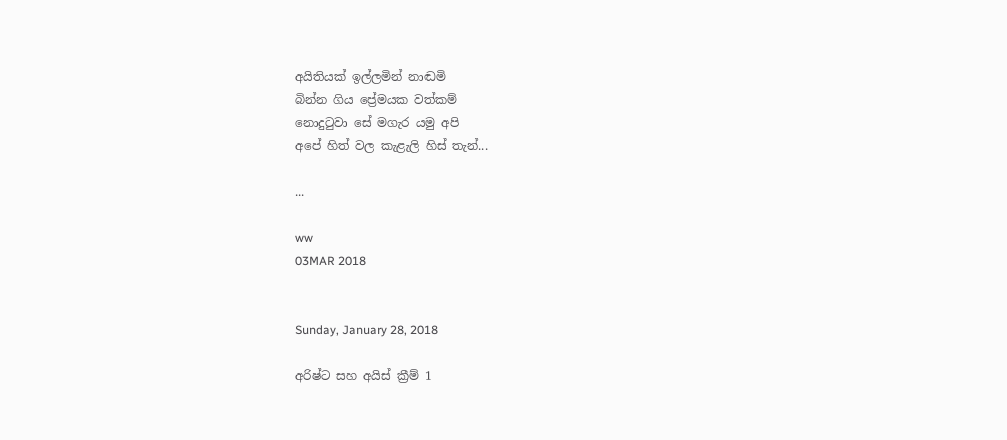අයිතියක් ඉල්ලමින් නාඬමි
බින්න ගිය ප්‍රේමයක වත්කම්
නොදුටුවා සේ මගැර යමු අපි
අපේ හිත් වල කැළැලි හිස් තැන්...

...

ww
03MAR 2018


Sunday, January 28, 2018

අරිෂ්ට සහ අයිස් ක්‍රීම් 1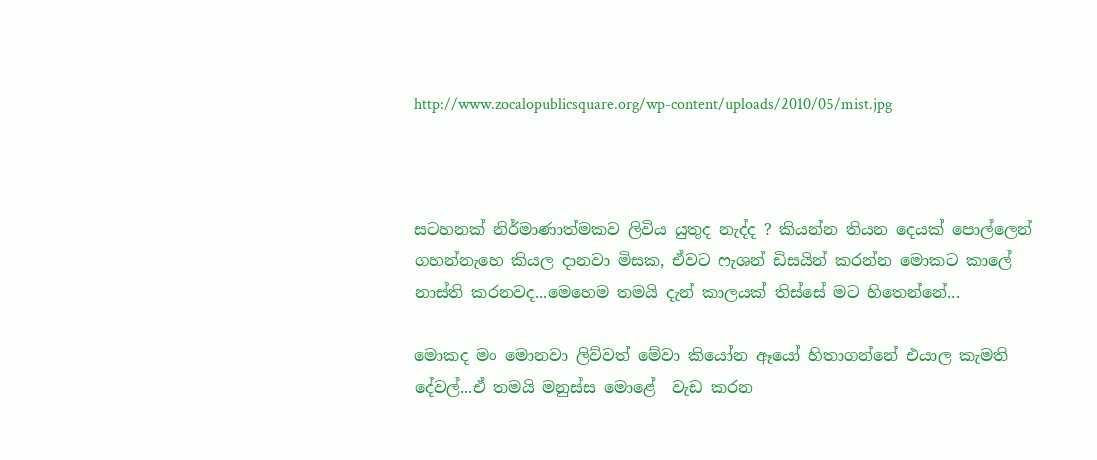http://www.zocalopublicsquare.org/wp-content/uploads/2010/05/mist.jpg



සටහනක් නිර්මාණාත්මකව ලිවිය යුතුද නැද්ද ? කියන්න තියන දෙයක් පොල්ලෙන් ගහන්නැහෙ කියල දානවා මිසක, ඒවට ෆැශන් ඩිසයින් කරන්න මොකට කාලේ නාස්ති කරනවද...මෙහෙම තමයි දැන් කාලයක් තිස්සේ මට හිතෙන්නේ...

මොකද මං මොනවා ලිව්වත් මේවා කියෝන ඈයෝ හිතාගන්නේ එයාල කැමති දේවල්...ඒ තමයි මනුස්ස මොළේ  වැඩ කරන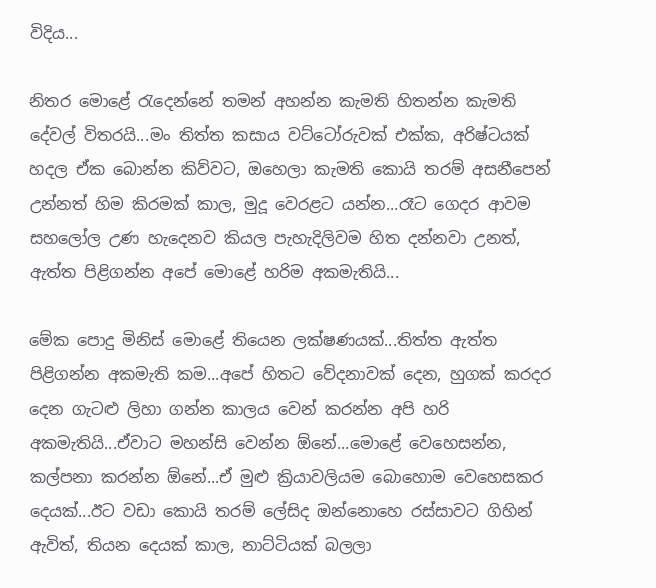විදිය...

නිතර මොළේ රැදෙන්නේ තමන් අහන්න කැමති හිතන්න කැමති  දේවල් විතරයි...මං තිත්ත කසාය වට්ටෝරුවක් එක්ක, අරිෂ්ටයක් හදල ඒක බොන්න කිව්වට, ඔහෙලා කැමති කොයි තරම් අසනීපෙන් උන්නත් හිම කිරමක් කාල, මුදූ වෙරළට යන්න...රෑට ගෙදර ආවම සහලෝල උණ හැදෙනව කියල පැහැදිලිවම හිත දන්නවා උනත්, ඇත්ත පිළිගන්න අපේ මොළේ හරිම අකමැතියි...

මේක පොදු මිනිස් මොළේ තියෙන ලක්ෂණයක්...තිත්ත ඇත්ත පිළිගන්න අකමැති කම...අපේ හිතට වේදනාවක් දෙන, හුගක් කරදර දෙන ගැටළු ලිහා ගන්න කාලය වෙන් කරන්න අපි හරි අකමැතියි...ඒවාට මහන්සි වෙන්න ඕනේ...මොළේ වෙහෙසන්න, කල්පනා කරන්න ඕනේ...ඒ මුළු ක්‍රියාවලියම බොහොම වෙහෙසකර දෙයක්...ඊට වඩා කොයි තරම් ලේසිද ඔන්නොහෙ රස්සාවට ගිහින් ඇවිත්, තියන දෙයක් කාල, නාට්ටියක් බලලා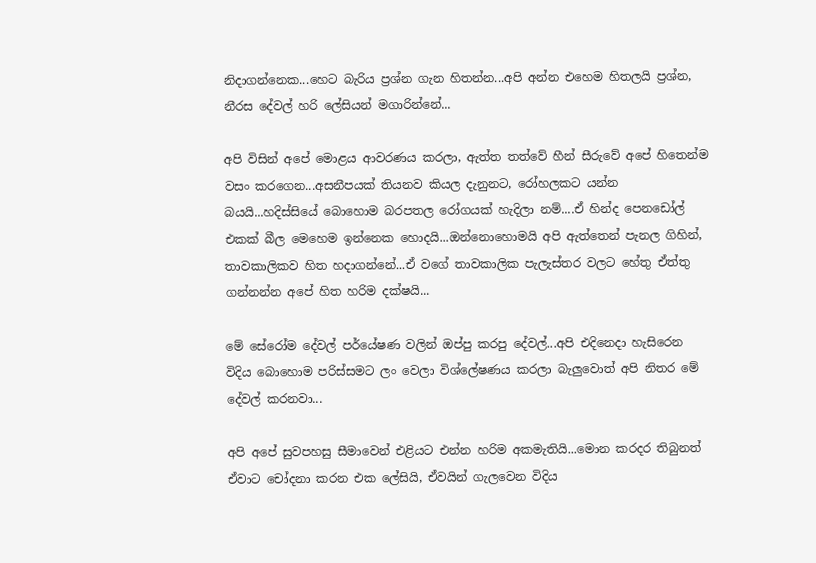නිදාගන්නෙක...හෙට බැරිය ප්‍රශ්න ගැන හිතන්න...අපි අන්න එහෙම හිතලයි ප්‍රශ්න, නීරස දේවල් හරි ලේසියන් මගාරින්නේ...

අපි විසින් අපේ මොළය ආවරණය කරලා, ඇත්ත තත්වේ හීන් සීරුවේ අපේ හිතෙන්ම වසං කරගෙන...අසනීපයක් තියනව කියල දැනුනට, රෝහලකට යන්න බයයි...හදිස්සියේ බොහොම බරපතල රෝගයක් හැදිලා නම්....ඒ හින්ද පෙනඩෝල් එකක් බීල මෙහෙම ඉන්නෙක හොදයි...ඔන්නොහොමයි අපි ඇත්තෙන් පැනල ගිහින්, තාවකාලිකව හිත හදාගන්නේ...ඒ වගේ තාවකාලික පැලැස්තර වලට හේතු ඒත්තු ගන්නන්න අපේ හිත හරිම දක්ෂයි...

මේ සේරෝම දේවල් පර්යේෂණ වලින් ඔප්පු කරපු දේවල්...අපි එදිනෙදා හැසිරෙන විදිය බොහොම පරිස්සමට ලං වෙලා විශ්ලේෂණය කරලා බැලුවොත් අපි නිතර මේ දේවල් කරනවා...

අපි අපේ සුවපහසු සීමාවෙන් එළියට එන්න හරිම අකමැතියි...මොන කරදර තිබුනත් ඒවාට චෝදනා කරන එක ලේසියි, ඒවයින් ගැලවෙන විදිය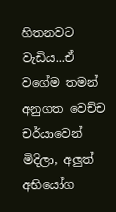හිතනවට වැඩිය...ඒ වගේම තමන් අනුගත වෙච්ච චර්යාවෙන් මිදිලා, අලුත් අභියෝග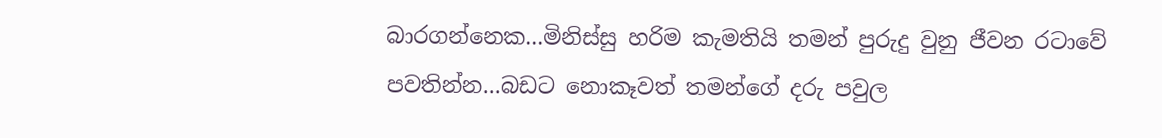බාරගන්නෙක...මිනිස්සු හරිම කැමතියි තමන් පුරුදු වුනු ජීවන රටාවේ පවතින්න...බඩට නොකෑවත් තමන්ගේ දරු පවුල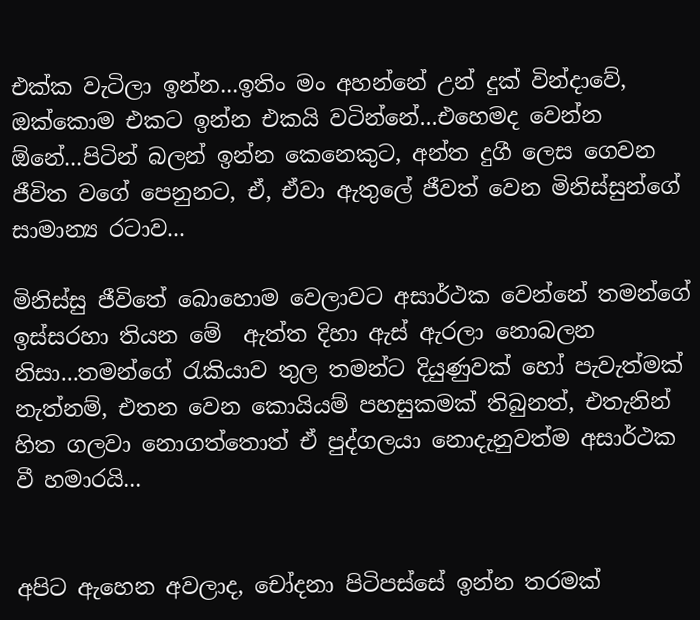එක්ක වැටිලා ඉන්න...ඉතිං මං අහන්නේ උන් දුක් වින්දාවේ, ඔක්කොම එකට ඉන්න එකයි වටින්නේ...එහෙමද වෙන්න ඕනේ...පිටින් බලන් ඉන්න කෙනෙකුට, අන්ත දුගී ලෙස ගෙවන ජීවිත වගේ පෙනුනට, ඒ, ඒවා ඇතුලේ ජීවත් වෙන මිනිස්සුන්ගේ සාමාන්‍ය රටාව...

මිනිස්සු ජීවිතේ බොහොම වෙලාවට අසාර්ථක වෙන්නේ තමන්ගේ ඉස්සරහා තියන මේ  ඇත්ත දිහා ඇස් ඇරලා නොබලන නිසා...තමන්ගේ රැකියාව තුල තමන්ට දියුණුවක් හෝ පැවැත්මක් නැත්නම්, එතන වෙන කොයියම් පහසුකමක් තිබුනත්, එතැනින් හිත ගලවා නොගත්තොත් ඒ පුද්ගලයා නොදැනුවත්ම අසාර්ථක වී හමාරයි...


අපිට ඇහෙන අවලාද, චෝදනා පිටිපස්සේ ඉන්න තරමක්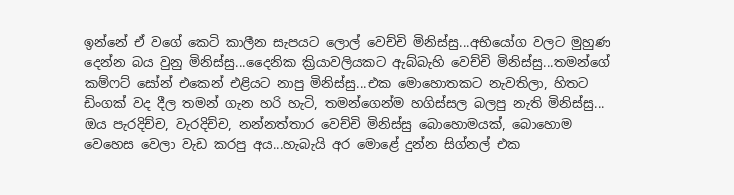ඉන්නේ ඒ වගේ කෙටි කාලීන සැපයට ලොල් වෙච්චි මිනිස්සු...අභියෝග වලට මුහුණ දෙන්න බය වුනු මිනිස්සු...දෛනික ක්‍රියාවලියකට ඇබ්බැහි වෙච්චි මිනිස්සු...තමන්ගේ කම්ෆට් සෝන් එකෙන් එළියට නාපු මිනිස්සු...එක මොහොතකට නැවතිලා, හිතට ඩිංගක් වද දීල තමන් ගැන හරි හැටි, තමන්ගෙන්ම හගිස්සල බලපු නැති මිනිස්සු...
ඔය පැරදිච්ච, වැරදිච්ච, නන්නත්තාර වෙච්චි මිනිස්සු බොහොමයක්, බොහොම වෙහෙස වෙලා වැඩ කරපු අය...හැබැයි අර මොළේ දුන්න සිග්නල් එක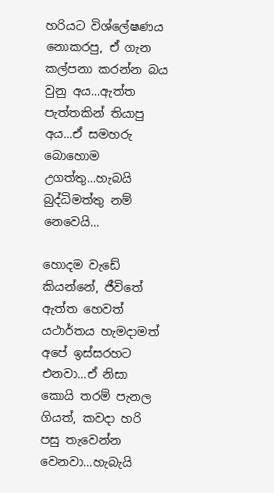හරියට විශ්ලේෂණය නොකරපු, ඒ ගැන කල්පනා කරන්න බය වුනු අය...ඇත්ත පැත්තකින් තියාපු අය...ඒ සමහරු බොහොම උගත්තු...හැබයි බුද්ධිමත්තු නම් නෙවෙයි...

හොදම වැඩේ කියන්නේ, ජීවිතේ ඇත්ත හෙවත් යථාර්තය හැමදාමත් අපේ ඉස්සරහට එනවා...ඒ නිසා කොයි තරම් පැනල ගියත්, කවදා හරි පසු තැවෙන්න වෙනවා...හැබැයි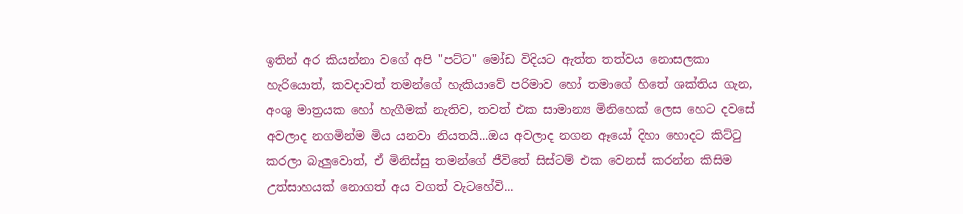ඉතින් අර කියන්නා වගේ අපි "පට්ට" මෝඩ විදියට ඇත්ත තත්වය නොසලකා හැරියොත්, කවදාවත් තමන්ගේ හැකියාවේ පරිමාව හෝ තමාගේ හිතේ ශක්තිය ගැන, අංශු මාත්‍රයක හෝ හැගීමක් නැතිව, තවත් එක සාමාන්‍ය මිනිහෙක් ලෙස හෙට දවසේ අවලාද නගමින්ම මිය යනවා නියතයි...ඔය අවලාද නගන ඈයෝ දිහා හොදට කිට්ටු කරලා බැලුවොත්, ඒ මිනිස්සු තමන්ගේ ජීවිතේ සිස්ටම් එක වෙනස් කරන්න කිසිම උත්සාහයක් නොගත් අය වගත් වැටහේවි...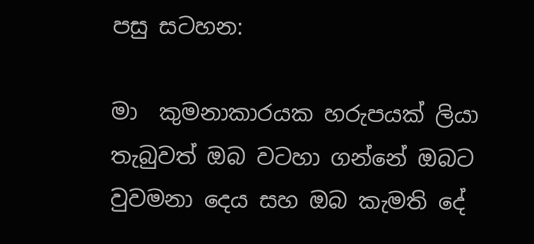පසු සටහන:

මා  කුමනාකාරයක හරුපයක් ලියා තැබුවත් ඔබ වටහා ගන්නේ ඔබට වුවමනා දෙය සහ ඔබ කැමති දේ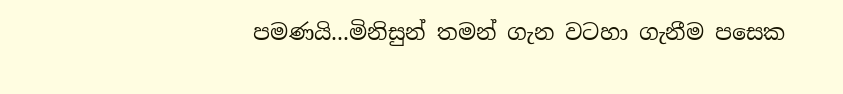පමණයි...මිනිසුන් තමන් ගැන වටහා ගැනීම පසෙක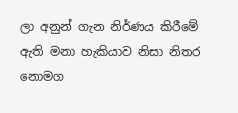ලා අනුන් ගැන නිර්ණය කිරීමේ ඇති මනා හැකියාව නිසා නිතර නොමග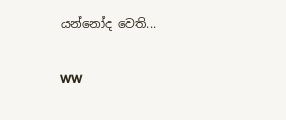යන්නෝද වෙති...

WW